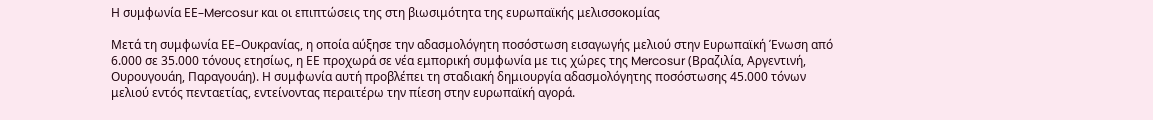Η συμφωνία ΕΕ–Mercosur και οι επιπτώσεις της στη βιωσιμότητα της ευρωπαϊκής μελισσοκομίας

Μετά τη συμφωνία ΕΕ–Ουκρανίας, η οποία αύξησε την αδασμολόγητη ποσόστωση εισαγωγής μελιού στην Ευρωπαϊκή Ένωση από 6.000 σε 35.000 τόνους ετησίως, η ΕΕ προχωρά σε νέα εμπορική συμφωνία με τις χώρες της Mercosur (Βραζιλία, Αργεντινή, Ουρουγουάη, Παραγουάη). Η συμφωνία αυτή προβλέπει τη σταδιακή δημιουργία αδασμολόγητης ποσόστωσης 45.000 τόνων μελιού εντός πενταετίας, εντείνοντας περαιτέρω την πίεση στην ευρωπαϊκή αγορά.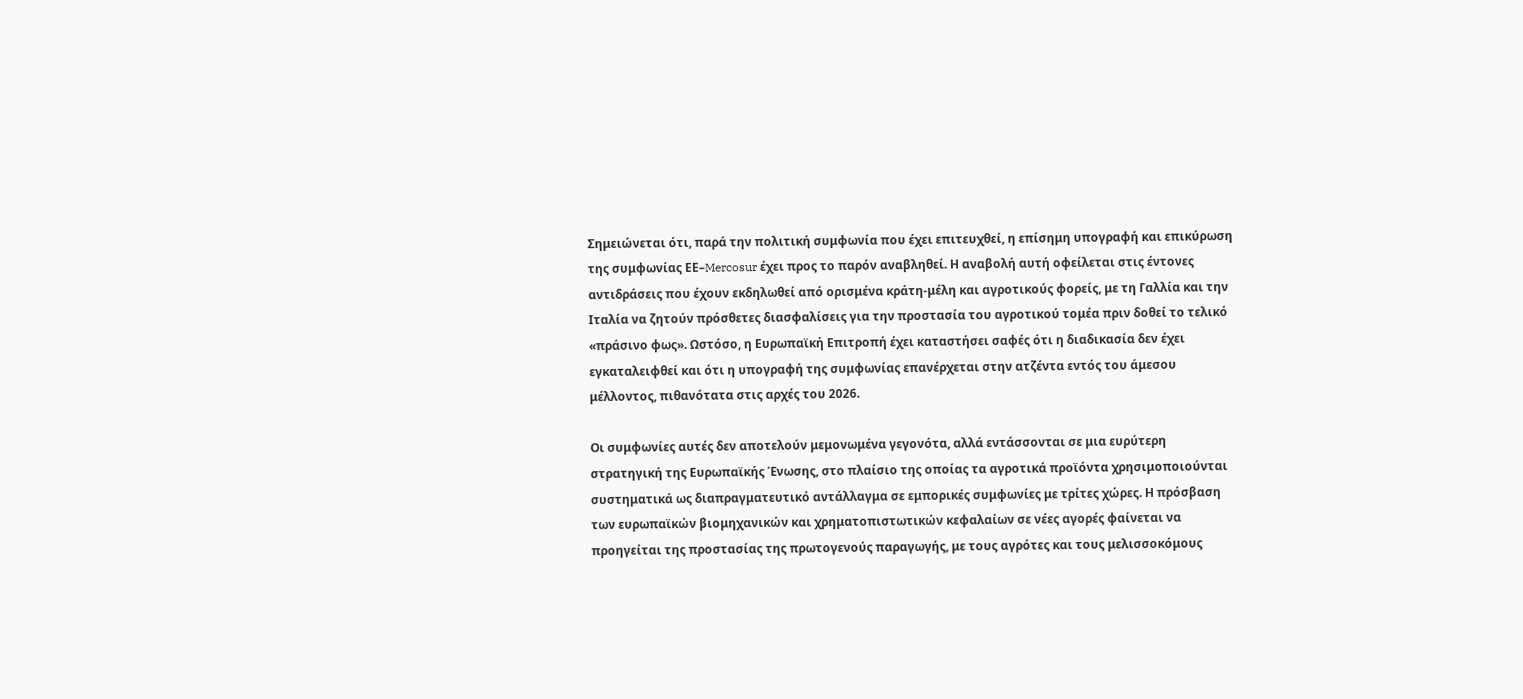Σημειώνεται ότι, παρά την πολιτική συμφωνία που έχει επιτευχθεί, η επίσημη υπογραφή και επικύρωση της συμφωνίας ΕΕ–Mercosur έχει προς το παρόν αναβληθεί. Η αναβολή αυτή οφείλεται στις έντονες αντιδράσεις που έχουν εκδηλωθεί από ορισμένα κράτη-μέλη και αγροτικούς φορείς, με τη Γαλλία και την Ιταλία να ζητούν πρόσθετες διασφαλίσεις για την προστασία του αγροτικού τομέα πριν δοθεί το τελικό «πράσινο φως». Ωστόσο, η Ευρωπαϊκή Επιτροπή έχει καταστήσει σαφές ότι η διαδικασία δεν έχει εγκαταλειφθεί και ότι η υπογραφή της συμφωνίας επανέρχεται στην ατζέντα εντός του άμεσου μέλλοντος, πιθανότατα στις αρχές του 2026.

Οι συμφωνίες αυτές δεν αποτελούν μεμονωμένα γεγονότα, αλλά εντάσσονται σε μια ευρύτερη στρατηγική της Ευρωπαϊκής Ένωσης, στο πλαίσιο της οποίας τα αγροτικά προϊόντα χρησιμοποιούνται συστηματικά ως διαπραγματευτικό αντάλλαγμα σε εμπορικές συμφωνίες με τρίτες χώρες. Η πρόσβαση των ευρωπαϊκών βιομηχανικών και χρηματοπιστωτικών κεφαλαίων σε νέες αγορές φαίνεται να προηγείται της προστασίας της πρωτογενούς παραγωγής, με τους αγρότες και τους μελισσοκόμους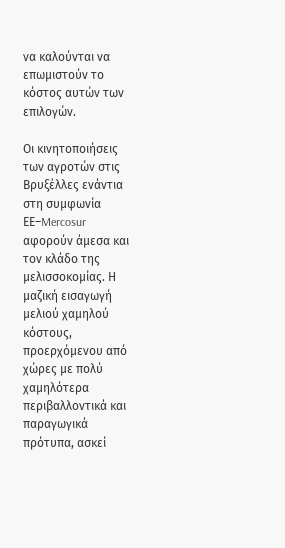να καλούνται να επωμιστούν το κόστος αυτών των επιλογών.

Οι κινητοποιήσεις των αγροτών στις Βρυξέλλες ενάντια στη συμφωνία ΕΕ–Mercosur αφορούν άμεσα και τον κλάδο της μελισσοκομίας. Η μαζική εισαγωγή μελιού χαμηλού κόστους, προερχόμενου από χώρες με πολύ χαμηλότερα περιβαλλοντικά και παραγωγικά πρότυπα, ασκεί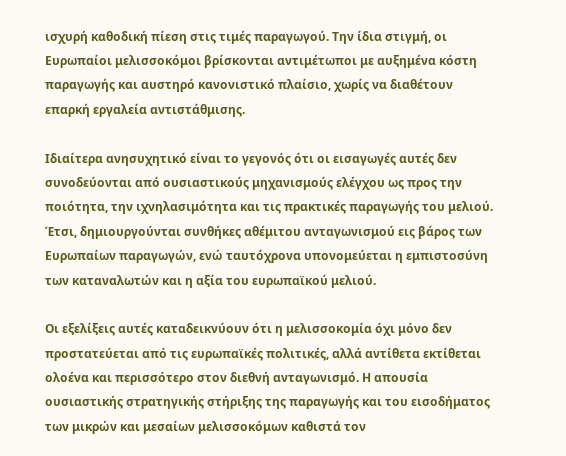ισχυρή καθοδική πίεση στις τιμές παραγωγού. Την ίδια στιγμή, οι Ευρωπαίοι μελισσοκόμοι βρίσκονται αντιμέτωποι με αυξημένα κόστη παραγωγής και αυστηρό κανονιστικό πλαίσιο, χωρίς να διαθέτουν επαρκή εργαλεία αντιστάθμισης.

Ιδιαίτερα ανησυχητικό είναι το γεγονός ότι οι εισαγωγές αυτές δεν συνοδεύονται από ουσιαστικούς μηχανισμούς ελέγχου ως προς την ποιότητα, την ιχνηλασιμότητα και τις πρακτικές παραγωγής του μελιού. Έτσι, δημιουργούνται συνθήκες αθέμιτου ανταγωνισμού εις βάρος των Ευρωπαίων παραγωγών, ενώ ταυτόχρονα υπονομεύεται η εμπιστοσύνη των καταναλωτών και η αξία του ευρωπαϊκού μελιού.

Οι εξελίξεις αυτές καταδεικνύουν ότι η μελισσοκομία όχι μόνο δεν προστατεύεται από τις ευρωπαϊκές πολιτικές, αλλά αντίθετα εκτίθεται ολοένα και περισσότερο στον διεθνή ανταγωνισμό. Η απουσία ουσιαστικής στρατηγικής στήριξης της παραγωγής και του εισοδήματος των μικρών και μεσαίων μελισσοκόμων καθιστά τον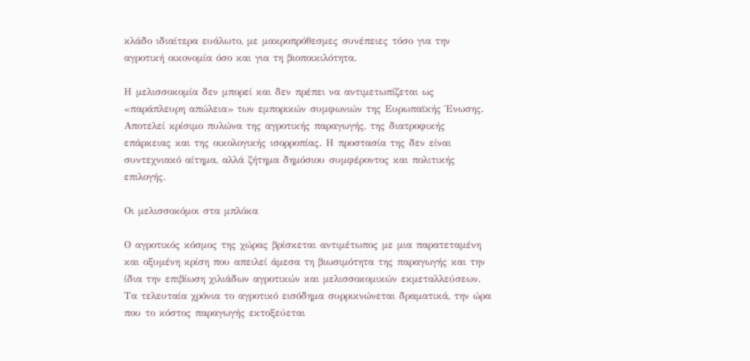κλάδο ιδιαίτερα ευάλωτο, με μακροπρόθεσμες συνέπειες τόσο για την αγροτική οικονομία όσο και για τη βιοποικιλότητα.

Η μελισσοκομία δεν μπορεί και δεν πρέπει να αντιμετωπίζεται ως «παράπλευρη απώλεια» των εμπορικών συμφωνιών της Ευρωπαϊκής Ένωσης. Αποτελεί κρίσιμο πυλώνα της αγροτικής παραγωγής, της διατροφικής επάρκειας και της οικολογικής ισορροπίας. Η προστασία της δεν είναι συντεχνιακό αίτημα, αλλά ζήτημα δημόσιου συμφέροντος και πολιτικής επιλογής.

Οι μελισσοκόμοι στα μπλόκα

Ο αγροτικός κόσμος της χώρας βρίσκεται αντιμέτωπος με μια παρατεταμένη και οξυμένη κρίση που απειλεί άμεσα τη βιωσιμότητα της παραγωγής και την ίδια την επιβίωση χιλιάδων αγροτικών και μελισσοκομικών εκμεταλλεύσεων. Τα τελευταία χρόνια το αγροτικό εισόδημα συρρικνώνεται δραματικά, την ώρα που το κόστος παραγωγής εκτοξεύεται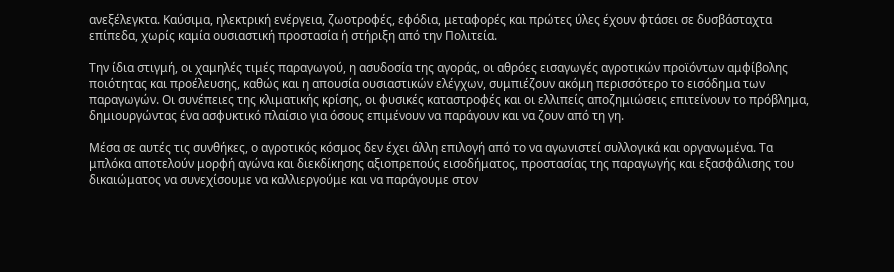ανεξέλεγκτα. Καύσιμα, ηλεκτρική ενέργεια, ζωοτροφές, εφόδια, μεταφορές και πρώτες ύλες έχουν φτάσει σε δυσβάσταχτα επίπεδα, χωρίς καμία ουσιαστική προστασία ή στήριξη από την Πολιτεία.

Την ίδια στιγμή, οι χαμηλές τιμές παραγωγού, η ασυδοσία της αγοράς, οι αθρόες εισαγωγές αγροτικών προϊόντων αμφίβολης ποιότητας και προέλευσης, καθώς και η απουσία ουσιαστικών ελέγχων, συμπιέζουν ακόμη περισσότερο το εισόδημα των παραγωγών. Οι συνέπειες της κλιματικής κρίσης, οι φυσικές καταστροφές και οι ελλιπείς αποζημιώσεις επιτείνουν το πρόβλημα, δημιουργώντας ένα ασφυκτικό πλαίσιο για όσους επιμένουν να παράγουν και να ζουν από τη γη.

Μέσα σε αυτές τις συνθήκες, ο αγροτικός κόσμος δεν έχει άλλη επιλογή από το να αγωνιστεί συλλογικά και οργανωμένα. Τα μπλόκα αποτελούν μορφή αγώνα και διεκδίκησης αξιοπρεπούς εισοδήματος, προστασίας της παραγωγής και εξασφάλισης του δικαιώματος να συνεχίσουμε να καλλιεργούμε και να παράγουμε στον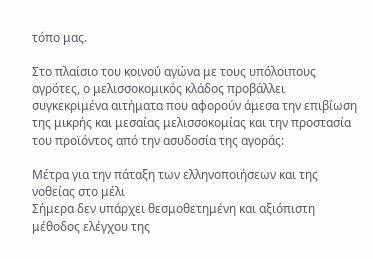τόπο μας.

Στο πλαίσιο του κοινού αγώνα με τους υπόλοιπους αγρότες, ο μελισσοκομικός κλάδος προβάλλει συγκεκριμένα αιτήματα που αφορούν άμεσα την επιβίωση της μικρής και μεσαίας μελισσοκομίας και την προστασία του προϊόντος από την ασυδοσία της αγοράς:

Μέτρα για την πάταξη των ελληνοποιήσεων και της νοθείας στο μέλι
Σήμερα δεν υπάρχει θεσμοθετημένη και αξιόπιστη μέθοδος ελέγχου της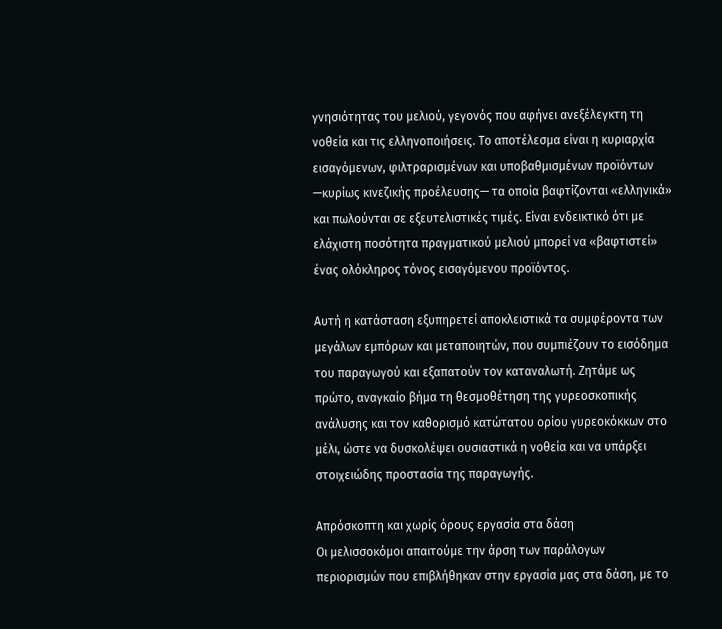γνησιότητας του μελιού, γεγονός που αφήνει ανεξέλεγκτη τη νοθεία και τις ελληνοποιήσεις. Το αποτέλεσμα είναι η κυριαρχία εισαγόμενων, φιλτραρισμένων και υποβαθμισμένων προϊόντων —κυρίως κινεζικής προέλευσης— τα οποία βαφτίζονται «ελληνικά» και πωλούνται σε εξευτελιστικές τιμές. Είναι ενδεικτικό ότι με ελάχιστη ποσότητα πραγματικού μελιού μπορεί να «βαφτιστεί» ένας ολόκληρος τόνος εισαγόμενου προϊόντος.

Αυτή η κατάσταση εξυπηρετεί αποκλειστικά τα συμφέροντα των μεγάλων εμπόρων και μεταποιητών, που συμπιέζουν το εισόδημα του παραγωγού και εξαπατούν τον καταναλωτή. Ζητάμε ως πρώτο, αναγκαίο βήμα τη θεσμοθέτηση της γυρεοσκοπικής ανάλυσης και τον καθορισμό κατώτατου ορίου γυρεοκόκκων στο μέλι, ώστε να δυσκολέψει ουσιαστικά η νοθεία και να υπάρξει στοιχειώδης προστασία της παραγωγής.

Απρόσκοπτη και χωρίς όρους εργασία στα δάση
Οι μελισσοκόμοι απαιτούμε την άρση των παράλογων περιορισμών που επιβλήθηκαν στην εργασία μας στα δάση, με το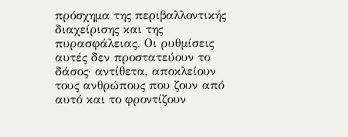πρόσχημα της περιβαλλοντικής διαχείρισης και της πυρασφάλειας. Οι ρυθμίσεις αυτές δεν προστατεύουν το δάσος· αντίθετα, αποκλείουν τους ανθρώπους που ζουν από αυτό και το φροντίζουν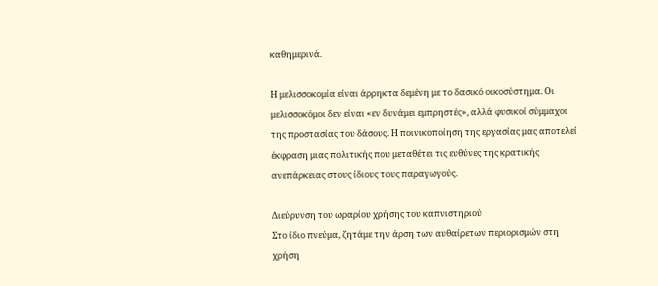καθημερινά.

Η μελισσοκομία είναι άρρηκτα δεμένη με το δασικό οικοσύστημα. Οι μελισσοκόμοι δεν είναι «εν δυνάμει εμπρηστές», αλλά φυσικοί σύμμαχοι της προστασίας του δάσους. Η ποινικοποίηση της εργασίας μας αποτελεί έκφραση μιας πολιτικής που μεταθέτει τις ευθύνες της κρατικής ανεπάρκειας στους ίδιους τους παραγωγούς.

Διεύρυνση του ωραρίου χρήσης του καπνιστηριού
Στο ίδιο πνεύμα, ζητάμε την άρση των αυθαίρετων περιορισμών στη χρήση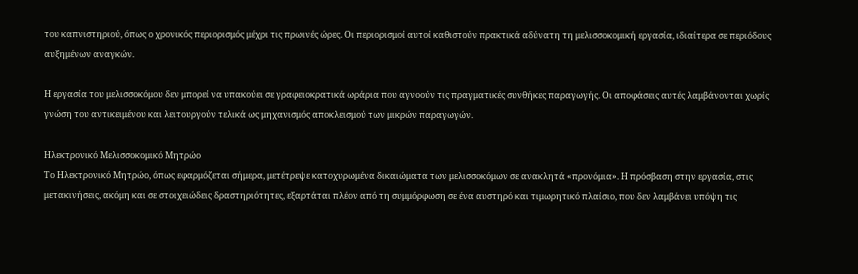του καπνιστηριού, όπως ο χρονικός περιορισμός μέχρι τις πρωινές ώρες. Οι περιορισμοί αυτοί καθιστούν πρακτικά αδύνατη τη μελισσοκομική εργασία, ιδιαίτερα σε περιόδους αυξημένων αναγκών.

Η εργασία του μελισσοκόμου δεν μπορεί να υπακούει σε γραφειοκρατικά ωράρια που αγνοούν τις πραγματικές συνθήκες παραγωγής. Οι αποφάσεις αυτές λαμβάνονται χωρίς γνώση του αντικειμένου και λειτουργούν τελικά ως μηχανισμός αποκλεισμού των μικρών παραγωγών.

Ηλεκτρονικό Μελισσοκομικό Μητρώο
Το Ηλεκτρονικό Μητρώο, όπως εφαρμόζεται σήμερα, μετέτρεψε κατοχυρωμένα δικαιώματα των μελισσοκόμων σε ανακλητά «προνόμια». Η πρόσβαση στην εργασία, στις μετακινήσεις, ακόμη και σε στοιχειώδεις δραστηριότητες, εξαρτάται πλέον από τη συμμόρφωση σε ένα αυστηρό και τιμωρητικό πλαίσιο, που δεν λαμβάνει υπόψη τις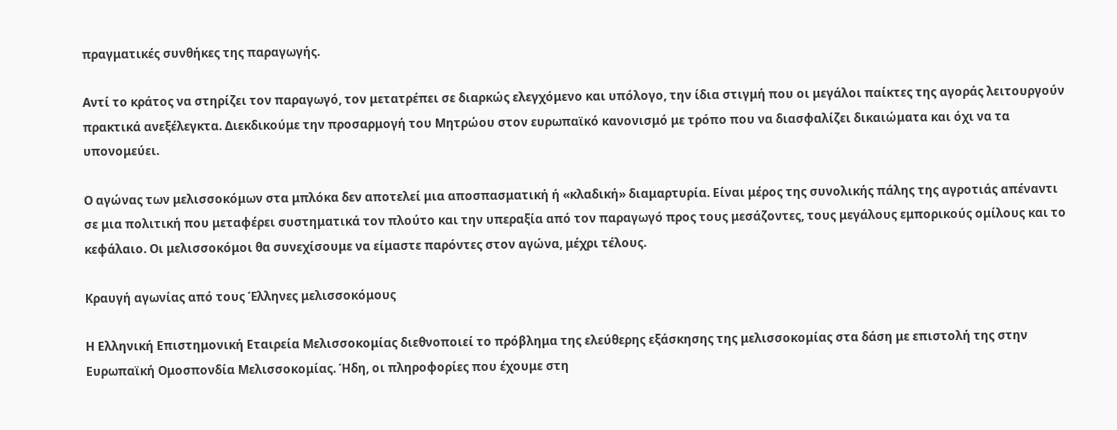πραγματικές συνθήκες της παραγωγής.

Αντί το κράτος να στηρίζει τον παραγωγό, τον μετατρέπει σε διαρκώς ελεγχόμενο και υπόλογο, την ίδια στιγμή που οι μεγάλοι παίκτες της αγοράς λειτουργούν πρακτικά ανεξέλεγκτα. Διεκδικούμε την προσαρμογή του Μητρώου στον ευρωπαϊκό κανονισμό με τρόπο που να διασφαλίζει δικαιώματα και όχι να τα υπονομεύει.

Ο αγώνας των μελισσοκόμων στα μπλόκα δεν αποτελεί μια αποσπασματική ή «κλαδική» διαμαρτυρία. Είναι μέρος της συνολικής πάλης της αγροτιάς απέναντι σε μια πολιτική που μεταφέρει συστηματικά τον πλούτο και την υπεραξία από τον παραγωγό προς τους μεσάζοντες, τους μεγάλους εμπορικούς ομίλους και το κεφάλαιο. Οι μελισσοκόμοι θα συνεχίσουμε να είμαστε παρόντες στον αγώνα, μέχρι τέλους.

Κραυγή αγωνίας από τους Έλληνες μελισσοκόμους

Η Ελληνική Επιστημονική Εταιρεία Μελισσοκομίας διεθνοποιεί το πρόβλημα της ελεύθερης εξάσκησης της μελισσοκομίας στα δάση με επιστολή της στην Ευρωπαϊκή Ομοσπονδία Μελισσοκομίας. Ήδη, οι πληροφορίες που έχουμε στη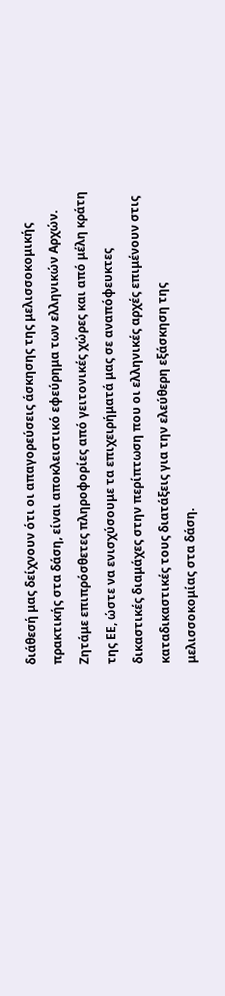διάθεσή μας δείχνουν ότι οι απαγορεύσεις άσκησης της μελισσοκομικής πρακτικής στα δάση, είναι αποκλειστικό εφεύρημα των ελληνικών Αρχών. Ζητάμε επιπρόσθετες πληροφορίες από γειτονικές χώρες και από μέλη κράτη της ΕΕ, ώστε να ενισχύσουμε τα επιχειρήματά μας σε αναπόφευκτες δικαστικές διαμάχες στην περίπτωση που οι ελληνικές αρχές επιμένουν στις καταδικαστικές τους διατάξεις για την ελεύθερη εξάσκηση της μελισσοκομίας στα δάση.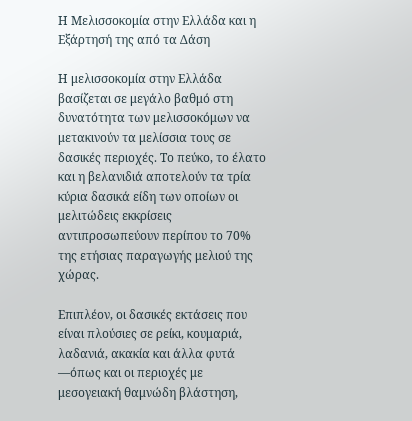Η Μελισσοκομία στην Ελλάδα και η Εξάρτησή της από τα Δάση

Η μελισσοκομία στην Ελλάδα βασίζεται σε μεγάλο βαθμό στη δυνατότητα των μελισσοκόμων να μετακινούν τα μελίσσια τους σε δασικές περιοχές. Το πεύκο, το έλατο και η βελανιδιά αποτελούν τα τρία κύρια δασικά είδη των οποίων οι μελιτώδεις εκκρίσεις αντιπροσωπεύουν περίπου το 70% της ετήσιας παραγωγής μελιού της χώρας.

Επιπλέον, οι δασικές εκτάσεις που είναι πλούσιες σε ρείκι, κουμαριά, λαδανιά, ακακία και άλλα φυτά —όπως και οι περιοχές με μεσογειακή θαμνώδη βλάστηση,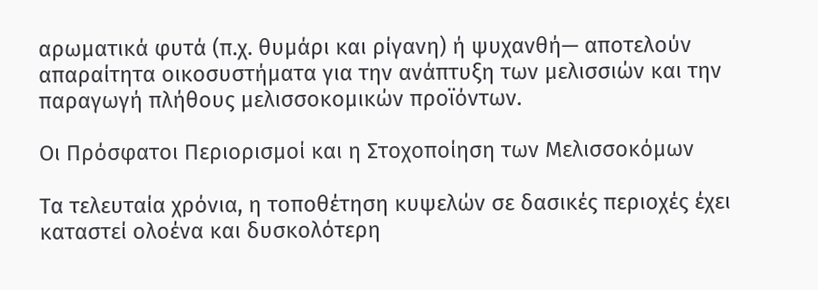αρωματικά φυτά (π.χ. θυμάρι και ρίγανη) ή ψυχανθή— αποτελούν απαραίτητα οικοσυστήματα για την ανάπτυξη των μελισσιών και την παραγωγή πλήθους μελισσοκομικών προϊόντων.

Οι Πρόσφατοι Περιορισμοί και η Στοχοποίηση των Μελισσοκόμων

Τα τελευταία χρόνια, η τοποθέτηση κυψελών σε δασικές περιοχές έχει καταστεί ολοένα και δυσκολότερη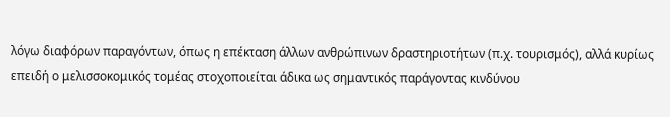λόγω διαφόρων παραγόντων, όπως η επέκταση άλλων ανθρώπινων δραστηριοτήτων (π.χ. τουρισμός), αλλά κυρίως επειδή ο μελισσοκομικός τομέας στοχοποιείται άδικα ως σημαντικός παράγοντας κινδύνου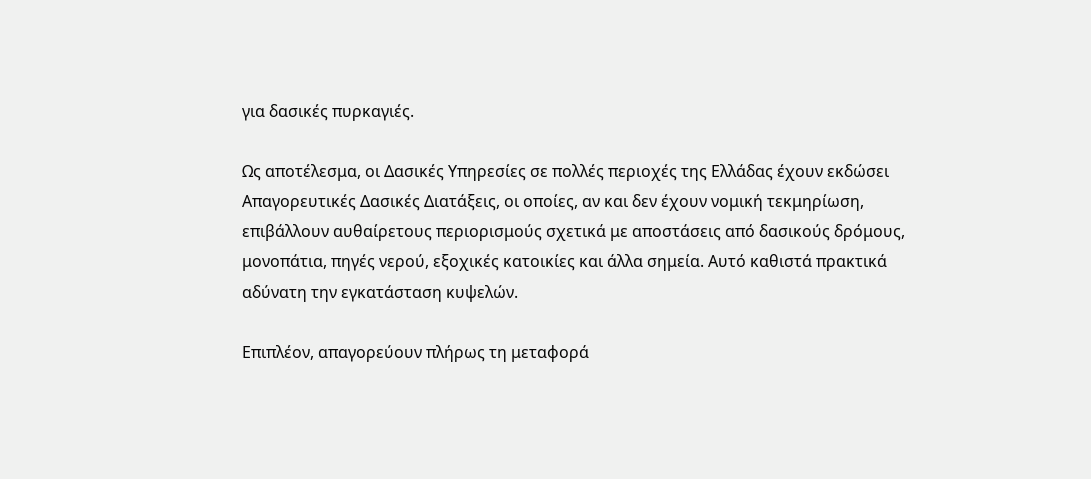για δασικές πυρκαγιές.

Ως αποτέλεσμα, οι Δασικές Υπηρεσίες σε πολλές περιοχές της Ελλάδας έχουν εκδώσει Απαγορευτικές Δασικές Διατάξεις, οι οποίες, αν και δεν έχουν νομική τεκμηρίωση, επιβάλλουν αυθαίρετους περιορισμούς σχετικά με αποστάσεις από δασικούς δρόμους, μονοπάτια, πηγές νερού, εξοχικές κατοικίες και άλλα σημεία. Αυτό καθιστά πρακτικά αδύνατη την εγκατάσταση κυψελών.

Επιπλέον, απαγορεύουν πλήρως τη μεταφορά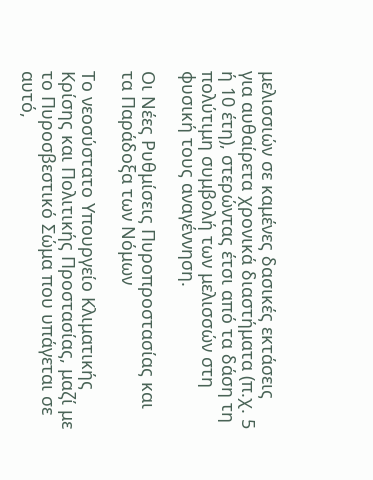μελισσιών σε καμένες δασικές εκτάσεις για αυθαίρετα χρονικά διαστήματα (π.χ. 5 ή 10 έτη), στερώντας έτσι από τα δάση τη πολύτιμη συμβολή των μελισσών στη φυσική τους αναγέννηση.

Οι Νέες Ρυθμίσεις Πυροπροστασίας και τα Παράδοξα των Νόμων

Το νεοσύστατο Υπουργείο Κλιματικής Κρίσης και Πολιτικής Προστασίας, μαζί με το Πυροσβεστικό Σώμα που υπάγεται σε αυτό,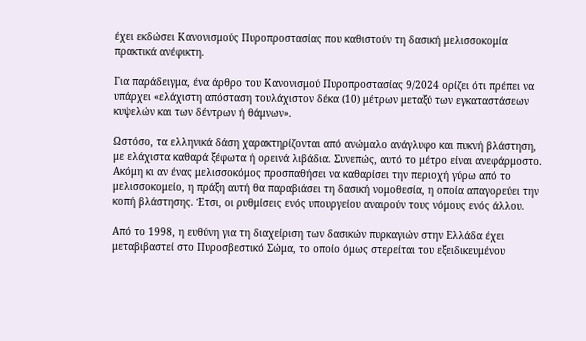έχει εκδώσει Κανονισμούς Πυροπροστασίας που καθιστούν τη δασική μελισσοκομία πρακτικά ανέφικτη.

Για παράδειγμα, ένα άρθρο του Κανονισμού Πυροπροστασίας 9/2024 ορίζει ότι πρέπει να υπάρχει «ελάχιστη απόσταση τουλάχιστον δέκα (10) μέτρων μεταξύ των εγκαταστάσεων κυψελών και των δέντρων ή θάμνων».

Ωστόσο, τα ελληνικά δάση χαρακτηρίζονται από ανώμαλο ανάγλυφο και πυκνή βλάστηση, με ελάχιστα καθαρά ξέφωτα ή ορεινά λιβάδια. Συνεπώς, αυτό το μέτρο είναι ανεφάρμοστο. Ακόμη κι αν ένας μελισσοκόμος προσπαθήσει να καθαρίσει την περιοχή γύρω από το μελισσοκομείο, η πράξη αυτή θα παραβιάσει τη δασική νομοθεσία, η οποία απαγορεύει την κοπή βλάστησης. Έτσι, οι ρυθμίσεις ενός υπουργείου αναιρούν τους νόμους ενός άλλου.

Από το 1998, η ευθύνη για τη διαχείριση των δασικών πυρκαγιών στην Ελλάδα έχει μεταβιβαστεί στο Πυροσβεστικό Σώμα, το οποίο όμως στερείται του εξειδικευμένου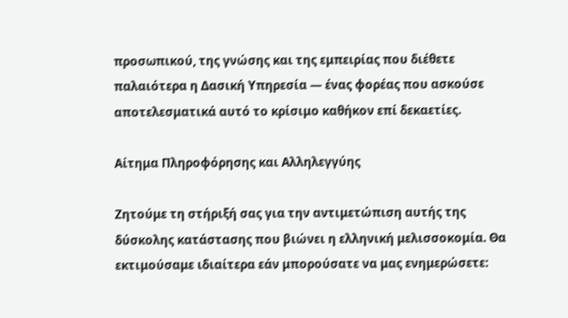προσωπικού, της γνώσης και της εμπειρίας που διέθετε παλαιότερα η Δασική Υπηρεσία — ένας φορέας που ασκούσε αποτελεσματικά αυτό το κρίσιμο καθήκον επί δεκαετίες.

Αίτημα Πληροφόρησης και Αλληλεγγύης

Ζητούμε τη στήριξή σας για την αντιμετώπιση αυτής της δύσκολης κατάστασης που βιώνει η ελληνική μελισσοκομία. Θα εκτιμούσαμε ιδιαίτερα εάν μπορούσατε να μας ενημερώσετε: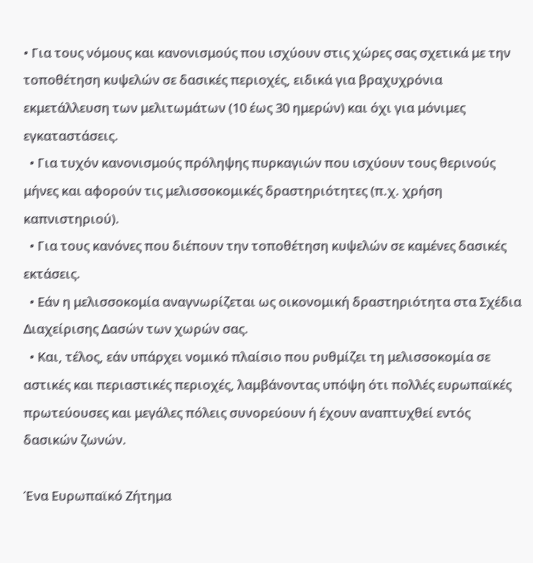• Για τους νόμους και κανονισμούς που ισχύουν στις χώρες σας σχετικά με την τοποθέτηση κυψελών σε δασικές περιοχές, ειδικά για βραχυχρόνια εκμετάλλευση των μελιτωμάτων (10 έως 30 ημερών) και όχι για μόνιμες εγκαταστάσεις.
  • Για τυχόν κανονισμούς πρόληψης πυρκαγιών που ισχύουν τους θερινούς μήνες και αφορούν τις μελισσοκομικές δραστηριότητες (π.χ. χρήση καπνιστηριού).
  • Για τους κανόνες που διέπουν την τοποθέτηση κυψελών σε καμένες δασικές εκτάσεις.
  • Εάν η μελισσοκομία αναγνωρίζεται ως οικονομική δραστηριότητα στα Σχέδια Διαχείρισης Δασών των χωρών σας.
  • Και, τέλος, εάν υπάρχει νομικό πλαίσιο που ρυθμίζει τη μελισσοκομία σε αστικές και περιαστικές περιοχές, λαμβάνοντας υπόψη ότι πολλές ευρωπαϊκές πρωτεύουσες και μεγάλες πόλεις συνορεύουν ή έχουν αναπτυχθεί εντός δασικών ζωνών.

Ένα Ευρωπαϊκό Ζήτημα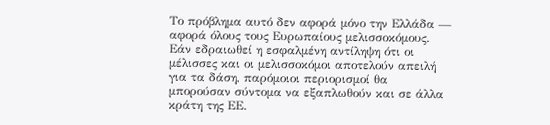Το πρόβλημα αυτό δεν αφορά μόνο την Ελλάδα — αφορά όλους τους Ευρωπαίους μελισσοκόμους.
Εάν εδραιωθεί η εσφαλμένη αντίληψη ότι οι μέλισσες και οι μελισσοκόμοι αποτελούν απειλή για τα δάση, παρόμοιοι περιορισμοί θα μπορούσαν σύντομα να εξαπλωθούν και σε άλλα κράτη της ΕΕ.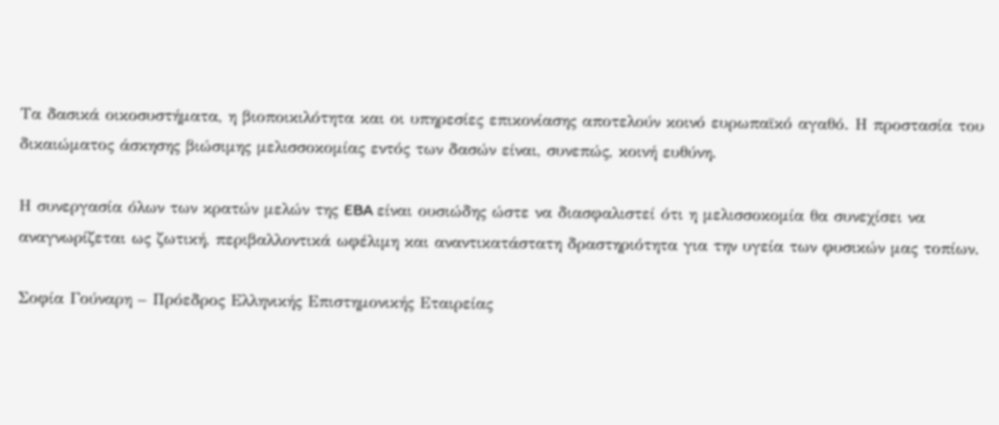Τα δασικά οικοσυστήματα, η βιοποικιλότητα και οι υπηρεσίες επικονίασης αποτελούν κοινό ευρωπαϊκό αγαθό. Η προστασία του δικαιώματος άσκησης βιώσιμης μελισσοκομίας εντός των δασών είναι, συνεπώς, κοινή ευθύνη.

Η συνεργασία όλων των κρατών μελών της EBA είναι ουσιώδης ώστε να διασφαλιστεί ότι η μελισσοκομία θα συνεχίσει να αναγνωρίζεται ως ζωτική, περιβαλλοντικά ωφέλιμη και αναντικατάστατη δραστηριότητα για την υγεία των φυσικών μας τοπίων.

Σοφία Γούναρη – Πρόεδρος Ελληνικής Επιστημονικής Εταιρείας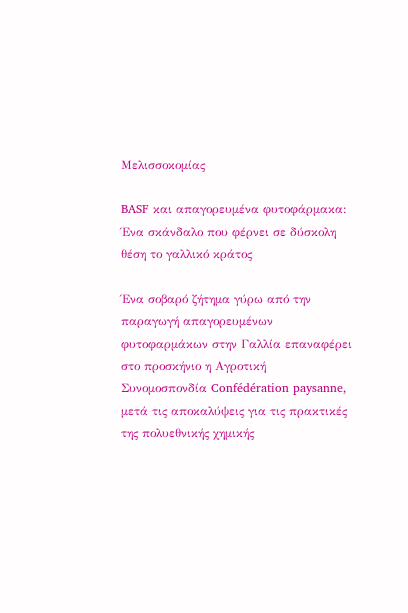Μελισσοκομίας

BASF και απαγορευμένα φυτοφάρμακα: Ένα σκάνδαλο που φέρνει σε δύσκολη θέση το γαλλικό κράτος

Ένα σοβαρό ζήτημα γύρω από την παραγωγή απαγορευμένων φυτοφαρμάκων στην Γαλλία επαναφέρει στο προσκήνιο η Αγροτική Συνομοσπονδία Confédération paysanne, μετά τις αποκαλύψεις για τις πρακτικές της πολυεθνικής χημικής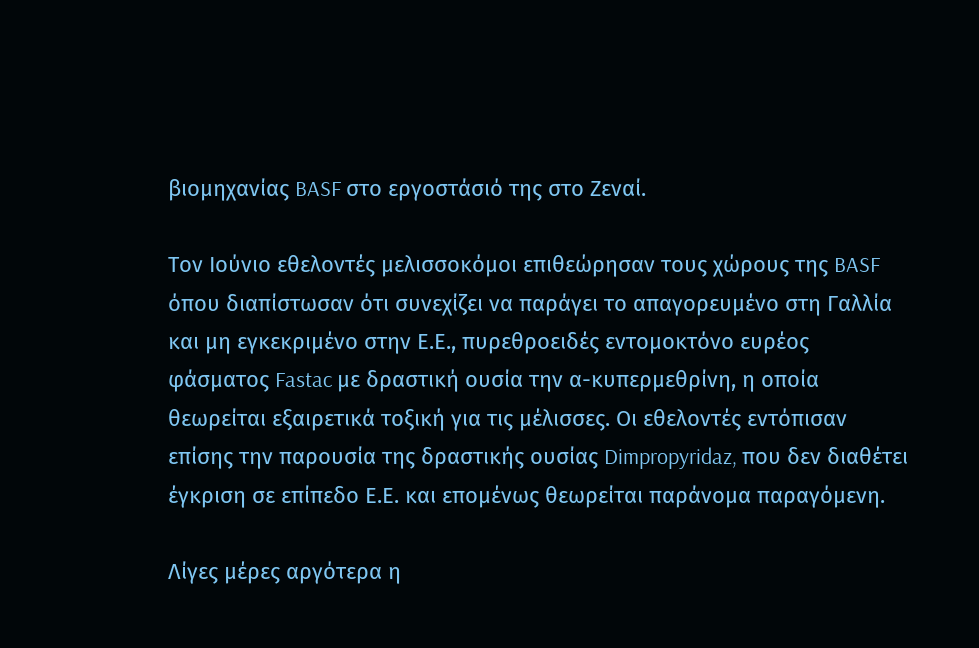βιομηχανίας BASF στο εργοστάσιό της στο Ζεναί.

Τον Ιούνιο εθελοντές μελισσοκόμοι επιθεώρησαν τους χώρους της BASF όπου διαπίστωσαν ότι συνεχίζει να παράγει το απαγορευμένο στη Γαλλία και μη εγκεκριμένο στην Ε.Ε., πυρεθροειδές εντομοκτόνο ευρέος φάσματος Fastac με δραστική ουσία την α-κυπερμεθρίνη, η οποία θεωρείται εξαιρετικά τοξική για τις μέλισσες. Οι εθελοντές εντόπισαν επίσης την παρουσία της δραστικής ουσίας Dimpropyridaz, που δεν διαθέτει έγκριση σε επίπεδο Ε.Ε. και επομένως θεωρείται παράνομα παραγόμενη.

Λίγες μέρες αργότερα η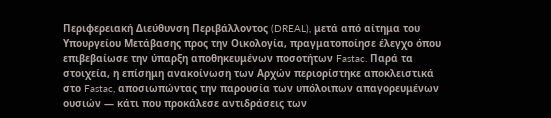Περιφερειακή Διεύθυνση Περιβάλλοντος (DREAL), μετά από αίτημα του Υπουργείου Μετάβασης προς την Οικολογία, πραγματοποίησε έλεγχο όπου επιβεβαίωσε την ύπαρξη αποθηκευμένων ποσοτήτων Fastac. Παρά τα στοιχεία, η επίσημη ανακοίνωση των Αρχών περιορίστηκε αποκλειστικά στο Fastac, αποσιωπώντας την παρουσία των υπόλοιπων απαγορευμένων ουσιών — κάτι που προκάλεσε αντιδράσεις των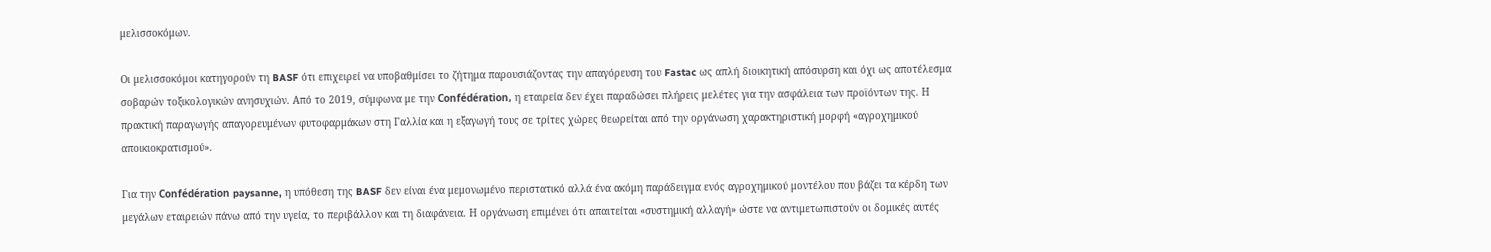μελισσοκόμων.

Οι μελισσοκόμοι κατηγορούν τη BASF ότι επιχειρεί να υποβαθμίσει το ζήτημα παρουσιάζοντας την απαγόρευση του Fastac ως απλή διοικητική απόσυρση και όχι ως αποτέλεσμα σοβαρών τοξικολογικών ανησυχιών. Από το 2019, σύμφωνα με την Confédération, η εταιρεία δεν έχει παραδώσει πλήρεις μελέτες για την ασφάλεια των προϊόντων της. Η πρακτική παραγωγής απαγορευμένων φυτοφαρμάκων στη Γαλλία και η εξαγωγή τους σε τρίτες χώρες θεωρείται από την οργάνωση χαρακτηριστική μορφή «αγροχημικού αποικιοκρατισμού».

Για την Confédération paysanne, η υπόθεση της BASF δεν είναι ένα μεμονωμένο περιστατικό αλλά ένα ακόμη παράδειγμα ενός αγροχημικού μοντέλου που βάζει τα κέρδη των μεγάλων εταιρειών πάνω από την υγεία, το περιβάλλον και τη διαφάνεια. Η οργάνωση επιμένει ότι απαιτείται «συστημική αλλαγή» ώστε να αντιμετωπιστούν οι δομικές αυτές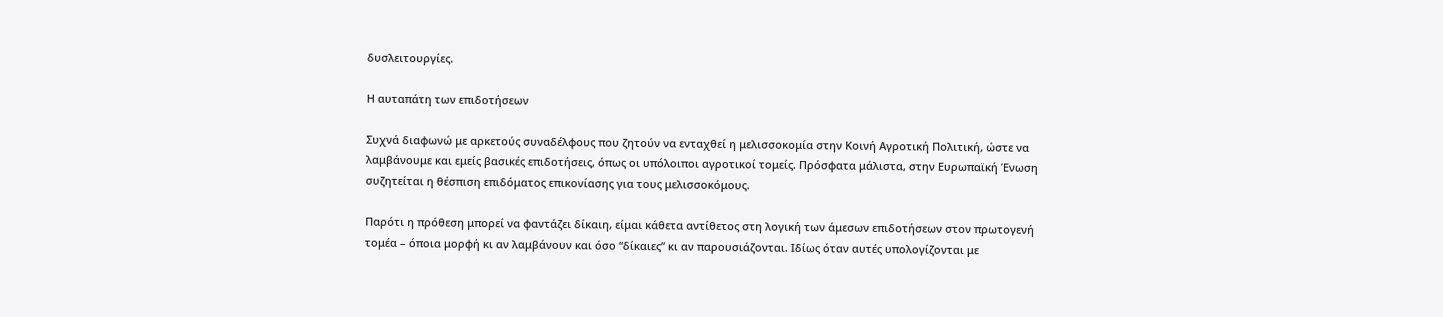δυσλειτουργίες.

Η αυταπάτη των επιδοτήσεων

Συχνά διαφωνώ με αρκετούς συναδέλφους που ζητούν να ενταχθεί η μελισσοκομία στην Κοινή Αγροτική Πολιτική, ώστε να λαμβάνουμε και εμείς βασικές επιδοτήσεις, όπως οι υπόλοιποι αγροτικοί τομείς. Πρόσφατα μάλιστα, στην Ευρωπαϊκή Ένωση συζητείται η θέσπιση επιδόματος επικονίασης για τους μελισσοκόμους.

Παρότι η πρόθεση μπορεί να φαντάζει δίκαιη, είμαι κάθετα αντίθετος στη λογική των άμεσων επιδοτήσεων στον πρωτογενή τομέα – όποια μορφή κι αν λαμβάνουν και όσο “δίκαιες” κι αν παρουσιάζονται. Ιδίως όταν αυτές υπολογίζονται με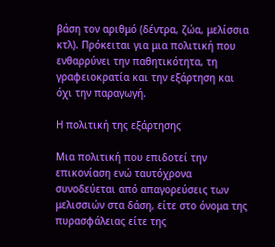βάση τον αριθμό (δέντρα, ζώα, μελίσσια κτλ). Πρόκειται για μια πολιτική που ενθαρρύνει την παθητικότητα, τη γραφειοκρατία και την εξάρτηση και όχι την παραγωγή.

Η πολιτική της εξάρτησης

Μια πολιτική που επιδοτεί την επικονίαση ενώ ταυτόχρονα συνοδεύεται από απαγορεύσεις των μελισσιών στα δάση, είτε στο όνομα της πυρασφάλειας είτε της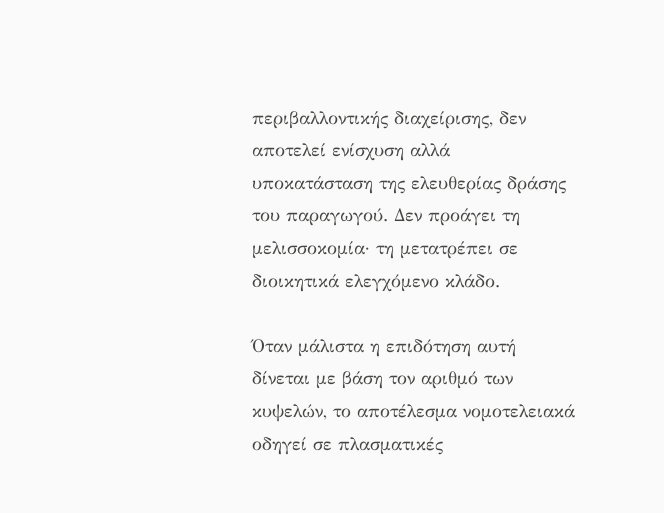περιβαλλοντικής διαχείρισης, δεν αποτελεί ενίσχυση αλλά υποκατάσταση της ελευθερίας δράσης του παραγωγού. Δεν προάγει τη μελισσοκομία· τη μετατρέπει σε διοικητικά ελεγχόμενο κλάδο.

Όταν μάλιστα η επιδότηση αυτή δίνεται με βάση τον αριθμό των κυψελών, το αποτέλεσμα νομοτελειακά οδηγεί σε πλασματικές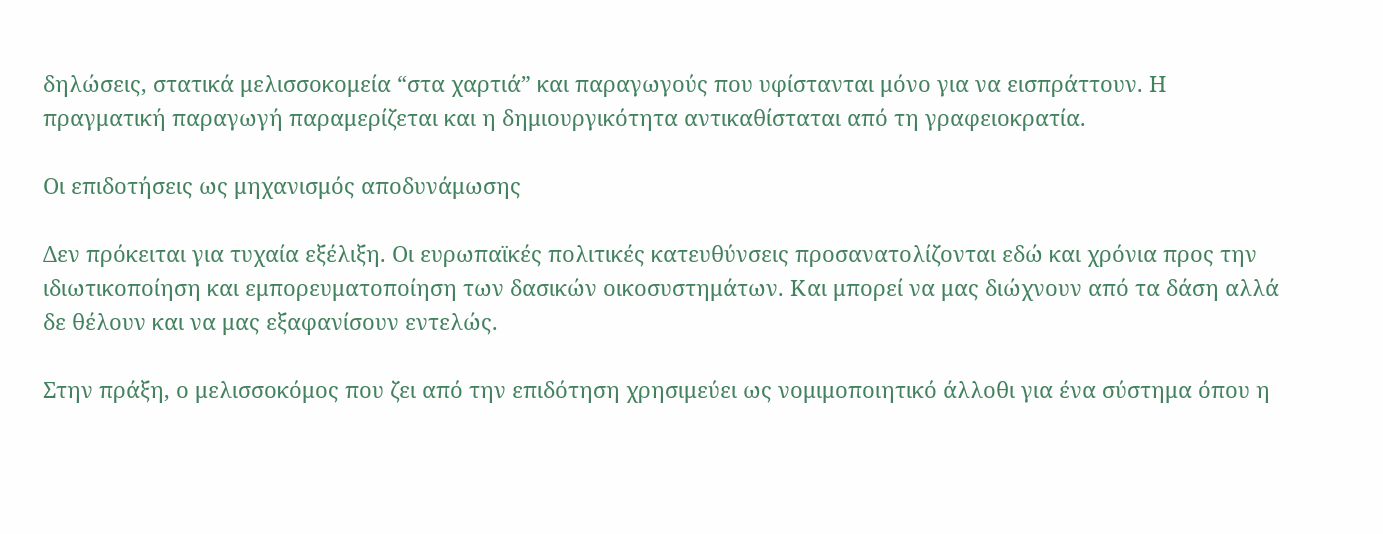δηλώσεις, στατικά μελισσοκομεία “στα χαρτιά” και παραγωγούς που υφίστανται μόνο για να εισπράττουν. Η πραγματική παραγωγή παραμερίζεται και η δημιουργικότητα αντικαθίσταται από τη γραφειοκρατία.

Οι επιδοτήσεις ως μηχανισμός αποδυνάμωσης

Δεν πρόκειται για τυχαία εξέλιξη. Οι ευρωπαϊκές πολιτικές κατευθύνσεις προσανατολίζονται εδώ και χρόνια προς την ιδιωτικοποίηση και εμπορευματοποίηση των δασικών οικοσυστημάτων. Και μπορεί να μας διώχνουν από τα δάση αλλά δε θέλουν και να μας εξαφανίσουν εντελώς.

Στην πράξη, ο μελισσοκόμος που ζει από την επιδότηση χρησιμεύει ως νομιμοποιητικό άλλοθι για ένα σύστημα όπου η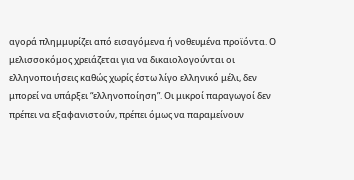αγορά πλημμυρίζει από εισαγόμενα ή νοθευμένα προϊόντα. Ο μελισσοκόμος χρειάζεται για να δικαιολογούνται οι ελληνοποιήσεις καθώς χωρίς έστω λίγο ελληνικό μέλι, δεν μπορεί να υπάρξει “ελληνοποίηση”. Οι μικροί παραγωγοί δεν πρέπει να εξαφανιστούν, πρέπει όμως να παραμείνουν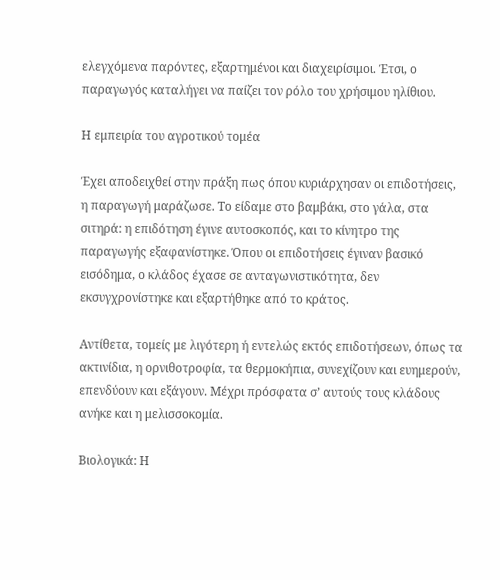ελεγχόμενα παρόντες, εξαρτημένοι και διαχειρίσιμοι. Έτσι, ο παραγωγός καταλήγει να παίζει τον ρόλο του χρήσιμου ηλίθιου.

Η εμπειρία του αγροτικού τομέα

Έχει αποδειχθεί στην πράξη πως όπου κυριάρχησαν οι επιδοτήσεις, η παραγωγή μαράζωσε. Το είδαμε στο βαμβάκι, στο γάλα, στα σιτηρά: η επιδότηση έγινε αυτοσκοπός, και το κίνητρο της παραγωγής εξαφανίστηκε. Όπου οι επιδοτήσεις έγιναν βασικό εισόδημα, ο κλάδος έχασε σε ανταγωνιστικότητα, δεν εκσυγχρονίστηκε και εξαρτήθηκε από το κράτος.

Αντίθετα, τομείς με λιγότερη ή εντελώς εκτός επιδοτήσεων, όπως τα ακτινίδια, η ορνιθοτροφία, τα θερμοκήπια, συνεχίζουν και ευημερούν, επενδύουν και εξάγουν. Μέχρι πρόσφατα σ’ αυτούς τους κλάδους ανήκε και η μελισσοκομία.

Βιολογικά: Η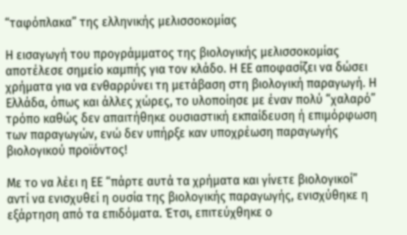“ταφόπλακα” της ελληνικής μελισσοκομίας

Η εισαγωγή του προγράμματος της βιολογικής μελισσοκομίας αποτέλεσε σημείο καμπής για τον κλάδο. Η ΕΕ αποφασίζει να δώσει χρήματα για να ενθαρρύνει τη μετάβαση στη βιολογική παραγωγή. Η Ελλάδα, όπως και άλλες χώρες, το υλοποίησε με έναν πολύ “χαλαρό” τρόπο καθώς δεν απαιτήθηκε ουσιαστική εκπαίδευση ή επιμόρφωση των παραγωγών, ενώ δεν υπήρξε καν υποχρέωση παραγωγής βιολογικού προϊόντος!

Με το να λέει η ΕΕ “πάρτε αυτά τα χρήματα και γίνετε βιολογικοί” αντί να ενισχυθεί η ουσία της βιολογικής παραγωγής, ενισχύθηκε η εξάρτηση από τα επιδόματα. Έτσι, επιτεύχθηκε ο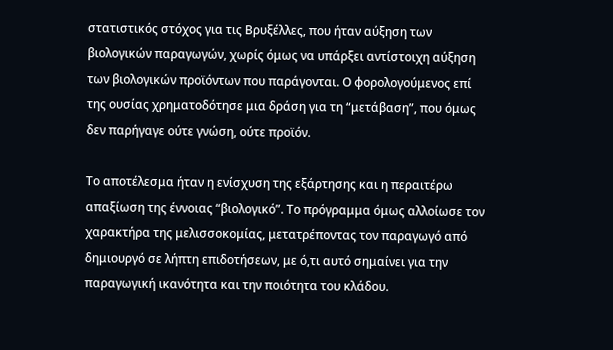στατιστικός στόχος για τις Βρυξέλλες, που ήταν αύξηση των βιολογικών παραγωγών, χωρίς όμως να υπάρξει αντίστοιχη αύξηση των βιολογικών προϊόντων που παράγονται. Ο φορολογούμενος επί της ουσίας χρηματοδότησε μια δράση για τη “μετάβαση”, που όμως δεν παρήγαγε ούτε γνώση, ούτε προϊόν.

Το αποτέλεσμα ήταν η ενίσχυση της εξάρτησης και η περαιτέρω απαξίωση της έννοιας “βιολογικό”. Το πρόγραμμα όμως αλλοίωσε τον χαρακτήρα της μελισσοκομίας, μετατρέποντας τον παραγωγό από δημιουργό σε λήπτη επιδοτήσεων, με ό,τι αυτό σημαίνει για την παραγωγική ικανότητα και την ποιότητα του κλάδου.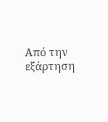Από την εξάρτηση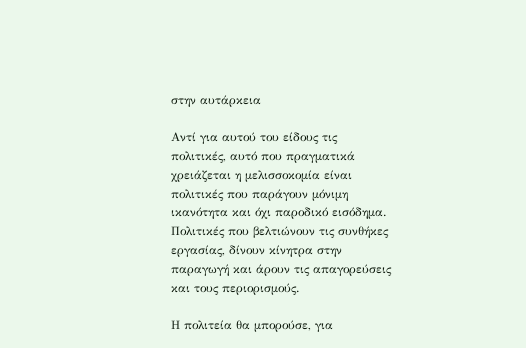στην αυτάρκεια

Αντί για αυτού του είδους τις πολιτικές, αυτό που πραγματικά χρειάζεται η μελισσοκομία είναι πολιτικές που παράγουν μόνιμη ικανότητα και όχι παροδικό εισόδημα. Πολιτικές που βελτιώνουν τις συνθήκες εργασίας, δίνουν κίνητρα στην παραγωγή και άρουν τις απαγορεύσεις και τους περιορισμούς.

Η πολιτεία θα μπορούσε, για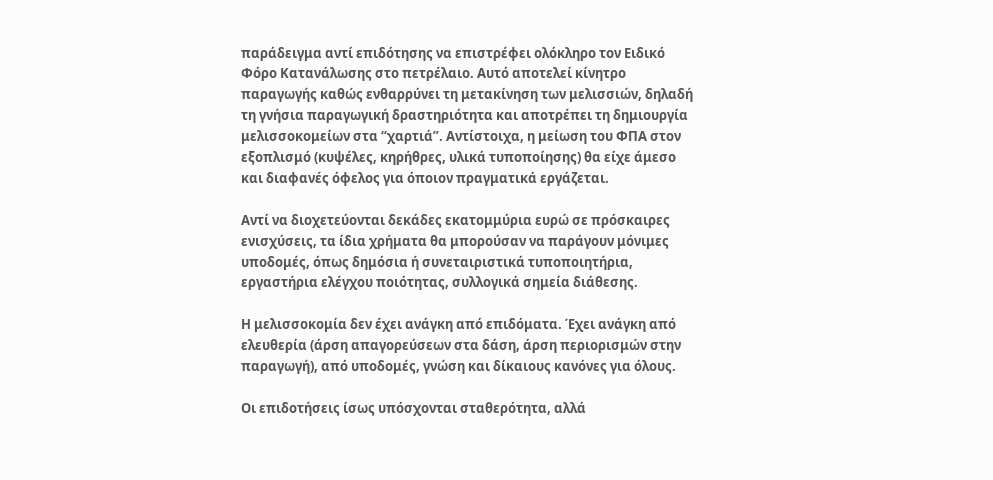παράδειγμα αντί επιδότησης να επιστρέφει ολόκληρο τον Ειδικό Φόρο Κατανάλωσης στο πετρέλαιο. Αυτό αποτελεί κίνητρο παραγωγής καθώς ενθαρρύνει τη μετακίνηση των μελισσιών, δηλαδή τη γνήσια παραγωγική δραστηριότητα και αποτρέπει τη δημιουργία μελισσοκομείων στα “χαρτιά”. Αντίστοιχα, η μείωση του ΦΠΑ στον εξοπλισμό (κυψέλες, κηρήθρες, υλικά τυποποίησης) θα είχε άμεσο και διαφανές όφελος για όποιον πραγματικά εργάζεται.

Αντί να διοχετεύονται δεκάδες εκατομμύρια ευρώ σε πρόσκαιρες ενισχύσεις, τα ίδια χρήματα θα μπορούσαν να παράγουν μόνιμες υποδομές, όπως δημόσια ή συνεταιριστικά τυποποιητήρια, εργαστήρια ελέγχου ποιότητας, συλλογικά σημεία διάθεσης.

Η μελισσοκομία δεν έχει ανάγκη από επιδόματα. Έχει ανάγκη από ελευθερία (άρση απαγορεύσεων στα δάση, άρση περιορισμών στην παραγωγή), από υποδομές, γνώση και δίκαιους κανόνες για όλους.

Οι επιδοτήσεις ίσως υπόσχονται σταθερότητα, αλλά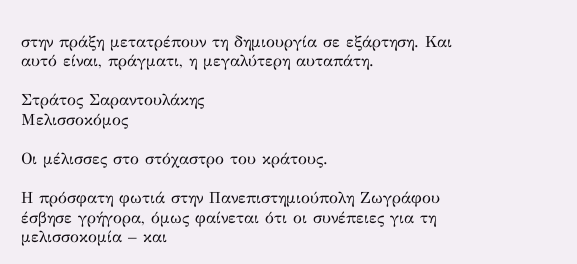στην πράξη μετατρέπουν τη δημιουργία σε εξάρτηση. Και αυτό είναι, πράγματι, η μεγαλύτερη αυταπάτη.

Στράτος Σαραντουλάκης
Μελισσοκόμος

Οι μέλισσες στο στόχαστρο του κράτους.

Η πρόσφατη φωτιά στην Πανεπιστημιούπολη Ζωγράφου έσβησε γρήγορα, όμως φαίνεται ότι οι συνέπειες για τη μελισσοκομία – και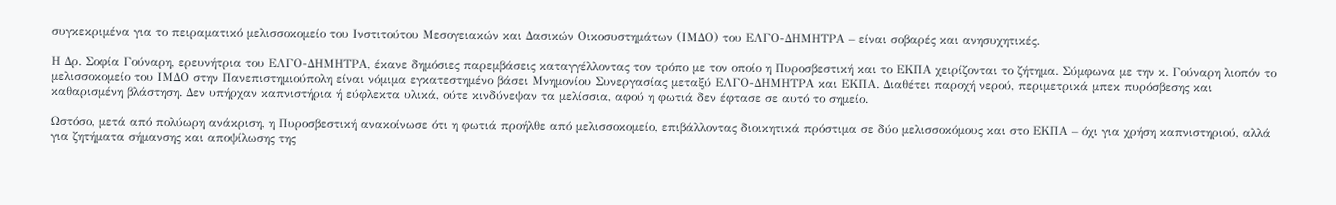συγκεκριμένα για το πειραματικό μελισσοκομείο του Ινστιτούτου Μεσογειακών και Δασικών Οικοσυστημάτων (ΙΜΔΟ) του ΕΛΓΟ-ΔΗΜΗΤΡΑ – είναι σοβαρές και ανησυχητικές.

Η Δρ. Σοφία Γούναρη, ερευνήτρια του ΕΛΓΟ-ΔΗΜΗΤΡΑ, έκανε δημόσιες παρεμβάσεις καταγγέλλοντας τον τρόπο με τον οποίο η Πυροσβεστική και το ΕΚΠΑ χειρίζονται το ζήτημα. Σύμφωνα με την κ. Γούναρη λιοπόν το μελισσοκομείο του ΙΜΔΟ στην Πανεπιστημιούπολη είναι νόμιμα εγκατεστημένο βάσει Μνημονίου Συνεργασίας μεταξύ ΕΛΓΟ-ΔΗΜΗΤΡΑ και ΕΚΠΑ. Διαθέτει παροχή νερού, περιμετρικά μπεκ πυρόσβεσης και καθαρισμένη βλάστηση. Δεν υπήρχαν καπνιστήρια ή εύφλεκτα υλικά, ούτε κινδύνεψαν τα μελίσσια, αφού η φωτιά δεν έφτασε σε αυτό το σημείο.

Ωστόσο, μετά από πολύωρη ανάκριση, η Πυροσβεστική ανακοίνωσε ότι η φωτιά προήλθε από μελισσοκομείο, επιβάλλοντας διοικητικά πρόστιμα σε δύο μελισσοκόμους και στο ΕΚΠΑ – όχι για χρήση καπνιστηριού, αλλά για ζητήματα σήμανσης και αποψίλωσης της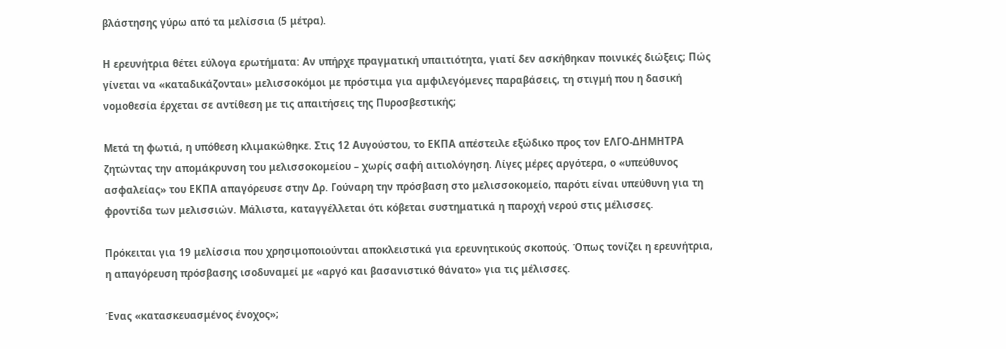βλάστησης γύρω από τα μελίσσια (5 μέτρα).

Η ερευνήτρια θέτει εύλογα ερωτήματα: Αν υπήρχε πραγματική υπαιτιότητα, γιατί δεν ασκήθηκαν ποινικές διώξεις; Πώς γίνεται να «καταδικάζονται» μελισσοκόμοι με πρόστιμα για αμφιλεγόμενες παραβάσεις, τη στιγμή που η δασική νομοθεσία έρχεται σε αντίθεση με τις απαιτήσεις της Πυροσβεστικής;

Mετά τη φωτιά, η υπόθεση κλιμακώθηκε. Στις 12 Αυγούστου, το ΕΚΠΑ απέστειλε εξώδικο προς τον ΕΛΓΟ-ΔΗΜΗΤΡΑ ζητώντας την απομάκρυνση του μελισσοκομείου – χωρίς σαφή αιτιολόγηση. Λίγες μέρες αργότερα, ο «υπεύθυνος ασφαλείας» του ΕΚΠΑ απαγόρευσε στην Δρ. Γούναρη την πρόσβαση στο μελισσοκομείο, παρότι είναι υπεύθυνη για τη φροντίδα των μελισσιών. Μάλιστα, καταγγέλλεται ότι κόβεται συστηματικά η παροχή νερού στις μέλισσες.

Πρόκειται για 19 μελίσσια που χρησιμοποιούνται αποκλειστικά για ερευνητικούς σκοπούς. Όπως τονίζει η ερευνήτρια, η απαγόρευση πρόσβασης ισοδυναμεί με «αργό και βασανιστικό θάνατο» για τις μέλισσες.

Ένας «κατασκευασμένος ένοχος»;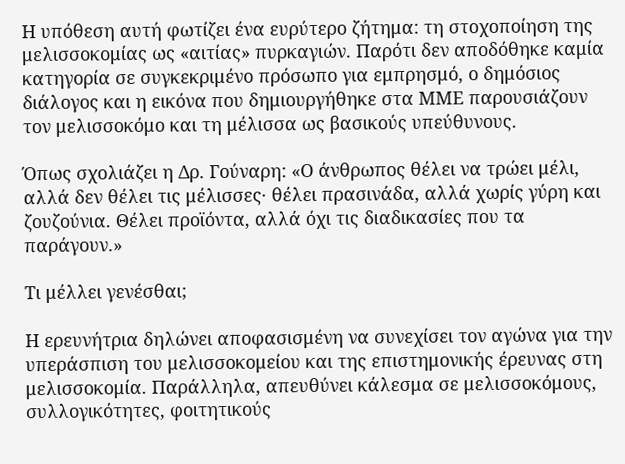Η υπόθεση αυτή φωτίζει ένα ευρύτερο ζήτημα: τη στοχοποίηση της μελισσοκομίας ως «αιτίας» πυρκαγιών. Παρότι δεν αποδόθηκε καμία κατηγορία σε συγκεκριμένο πρόσωπο για εμπρησμό, ο δημόσιος διάλογος και η εικόνα που δημιουργήθηκε στα ΜΜΕ παρουσιάζουν τον μελισσοκόμο και τη μέλισσα ως βασικούς υπεύθυνους.

Όπως σχολιάζει η Δρ. Γούναρη: «Ο άνθρωπος θέλει να τρώει μέλι, αλλά δεν θέλει τις μέλισσες· θέλει πρασινάδα, αλλά χωρίς γύρη και ζουζούνια. Θέλει προϊόντα, αλλά όχι τις διαδικασίες που τα παράγουν.»

Τι μέλλει γενέσθαι;

Η ερευνήτρια δηλώνει αποφασισμένη να συνεχίσει τον αγώνα για την υπεράσπιση του μελισσοκομείου και της επιστημονικής έρευνας στη μελισσοκομία. Παράλληλα, απευθύνει κάλεσμα σε μελισσοκόμους, συλλογικότητες, φοιτητικούς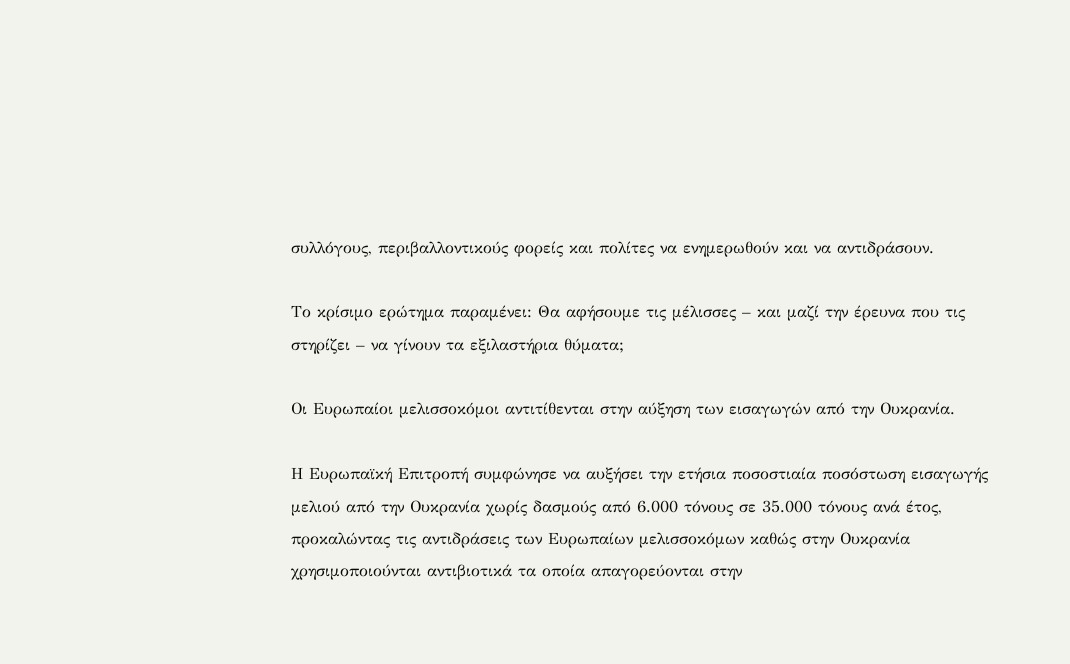συλλόγους, περιβαλλοντικούς φορείς και πολίτες να ενημερωθούν και να αντιδράσουν.

Το κρίσιμο ερώτημα παραμένει: Θα αφήσουμε τις μέλισσες – και μαζί την έρευνα που τις στηρίζει – να γίνουν τα εξιλαστήρια θύματα;

Οι Ευρωπαίοι μελισσοκόμοι αντιτίθενται στην αύξηση των εισαγωγών από την Ουκρανία.

Η Ευρωπαϊκή Επιτροπή συμφώνησε να αυξήσει την ετήσια ποσοστιαία ποσόστωση εισαγωγής μελιού από την Ουκρανία χωρίς δασμούς από 6.000 τόνους σε 35.000 τόνους ανά έτος, προκαλώντας τις αντιδράσεις των Ευρωπαίων μελισσοκόμων καθώς στην Ουκρανία χρησιμοποιούνται αντιβιοτικά τα οποία απαγορεύονται στην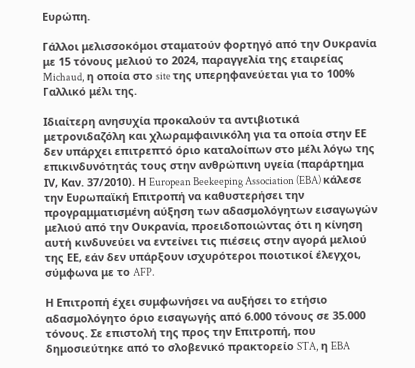Ευρώπη.

Γάλλοι μελισσοκόμοι σταματούν φορτηγό από την Ουκρανία με 15 τόνους μελιού το 2024, παραγγελία της εταιρείας Michaud, η οποία στο site της υπερηφανεύεται για το 100% Γαλλικό μέλι της.

Ιδιαίτερη ανησυχία προκαλούν τα αντιβιοτικά μετρονιδαζόλη και χλωραμφαινικόλη για τα οποία στην ΕΕ δεν υπάρχει επιτρεπτό όριο καταλοίπων στο μέλι λόγω της επικινδυνότητάς τους στην ανθρώπινη υγεία (παράρτημα ΙV, Καν. 37/2010). Η European Beekeeping Association (EBA) κάλεσε την Ευρωπαϊκή Επιτροπή να καθυστερήσει την προγραμματισμένη αύξηση των αδασμολόγητων εισαγωγών μελιού από την Ουκρανία, προειδοποιώντας ότι η κίνηση αυτή κινδυνεύει να εντείνει τις πιέσεις στην αγορά μελιού της ΕΕ, εάν δεν υπάρξουν ισχυρότεροι ποιοτικοί έλεγχοι, σύμφωνα με το AFP.

Η Επιτροπή έχει συμφωνήσει να αυξήσει το ετήσιο αδασμολόγητο όριο εισαγωγής από 6.000 τόνους σε 35.000 τόνους. Σε επιστολή της προς την Επιτροπή, που δημοσιεύτηκε από το σλοβενικό πρακτορείο STA, η EBA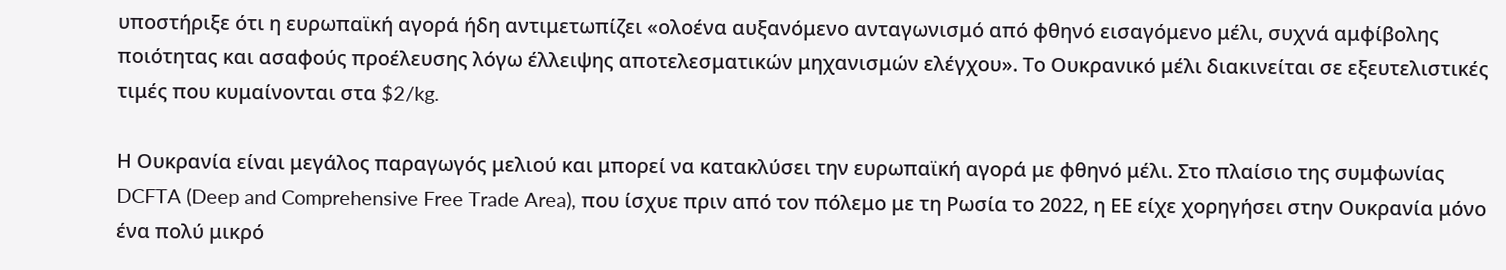υποστήριξε ότι η ευρωπαϊκή αγορά ήδη αντιμετωπίζει «ολοένα αυξανόμενο ανταγωνισμό από φθηνό εισαγόμενο μέλι, συχνά αμφίβολης ποιότητας και ασαφούς προέλευσης λόγω έλλειψης αποτελεσματικών μηχανισμών ελέγχου». Το Ουκρανικό μέλι διακινείται σε εξευτελιστικές τιμές που κυμαίνονται στα $2/kg.

Η Ουκρανία είναι μεγάλος παραγωγός μελιού και μπορεί να κατακλύσει την ευρωπαϊκή αγορά με φθηνό μέλι. Στο πλαίσιο της συμφωνίας DCFTA (Deep and Comprehensive Free Trade Area), που ίσχυε πριν από τον πόλεμο με τη Ρωσία το 2022, η ΕΕ είχε χορηγήσει στην Ουκρανία μόνο ένα πολύ μικρό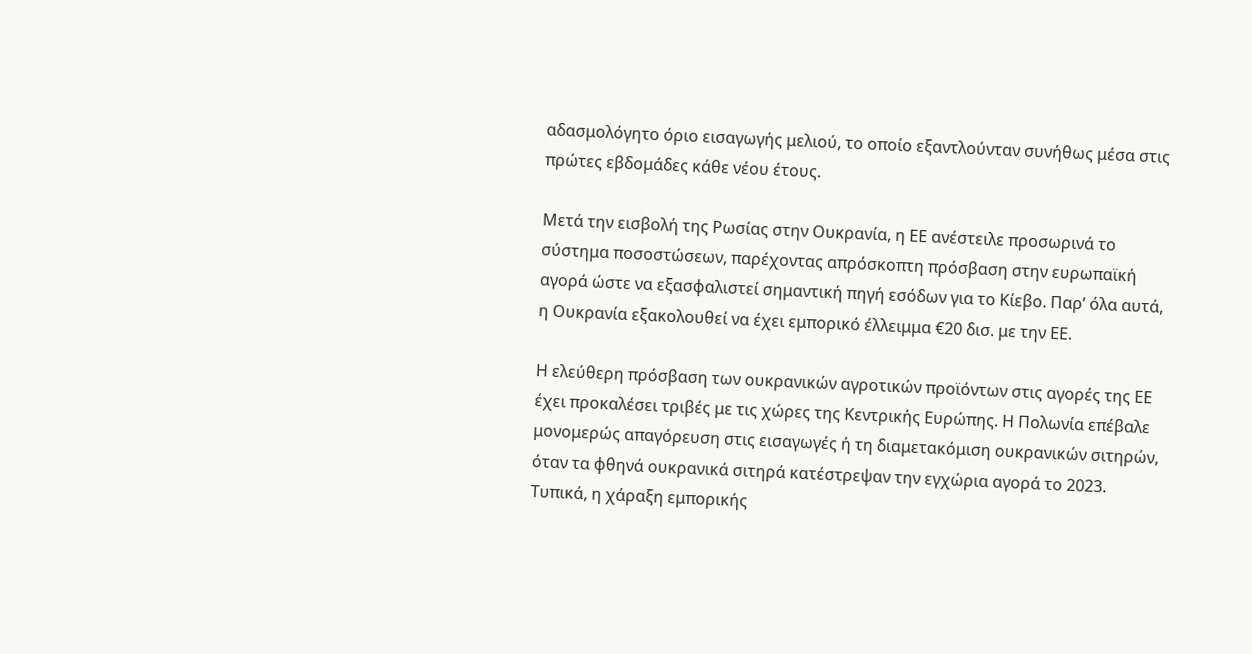αδασμολόγητο όριο εισαγωγής μελιού, το οποίο εξαντλούνταν συνήθως μέσα στις πρώτες εβδομάδες κάθε νέου έτους.

Μετά την εισβολή της Ρωσίας στην Ουκρανία, η ΕΕ ανέστειλε προσωρινά το σύστημα ποσοστώσεων, παρέχοντας απρόσκοπτη πρόσβαση στην ευρωπαϊκή αγορά ώστε να εξασφαλιστεί σημαντική πηγή εσόδων για το Κίεβο. Παρ’ όλα αυτά, η Ουκρανία εξακολουθεί να έχει εμπορικό έλλειμμα €20 δισ. με την ΕΕ.

Η ελεύθερη πρόσβαση των ουκρανικών αγροτικών προϊόντων στις αγορές της ΕΕ έχει προκαλέσει τριβές με τις χώρες της Κεντρικής Ευρώπης. Η Πολωνία επέβαλε μονομερώς απαγόρευση στις εισαγωγές ή τη διαμετακόμιση ουκρανικών σιτηρών, όταν τα φθηνά ουκρανικά σιτηρά κατέστρεψαν την εγχώρια αγορά το 2023. Τυπικά, η χάραξη εμπορικής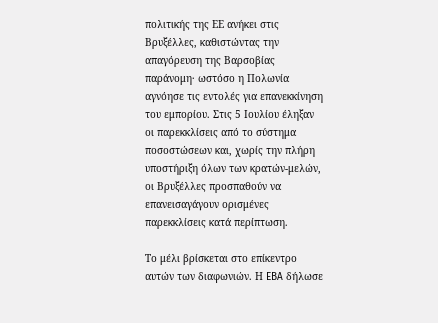πολιτικής της ΕΕ ανήκει στις Βρυξέλλες, καθιστώντας την απαγόρευση της Βαρσοβίας παράνομη· ωστόσο η Πολωνία αγνόησε τις εντολές για επανεκκίνηση του εμπορίου. Στις 5 Ιουλίου έληξαν οι παρεκκλίσεις από το σύστημα ποσοστώσεων και, χωρίς την πλήρη υποστήριξη όλων των κρατών-μελών, οι Βρυξέλλες προσπαθούν να επανεισαγάγουν ορισμένες παρεκκλίσεις κατά περίπτωση.

Το μέλι βρίσκεται στο επίκεντρο αυτών των διαφωνιών. Η EBA δήλωσε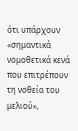ότι υπάρχουν «σημαντικά νομοθετικά κενά που επιτρέπουν τη νοθεία του μελιού»,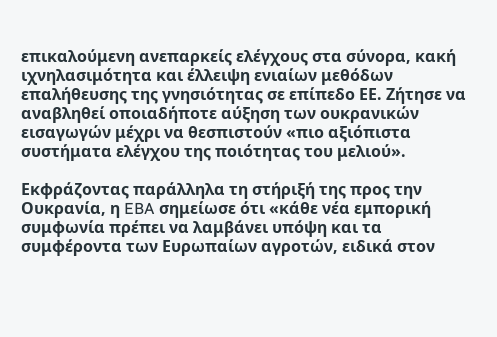επικαλούμενη ανεπαρκείς ελέγχους στα σύνορα, κακή ιχνηλασιμότητα και έλλειψη ενιαίων μεθόδων επαλήθευσης της γνησιότητας σε επίπεδο ΕΕ. Ζήτησε να αναβληθεί οποιαδήποτε αύξηση των ουκρανικών εισαγωγών μέχρι να θεσπιστούν «πιο αξιόπιστα συστήματα ελέγχου της ποιότητας του μελιού».

Εκφράζοντας παράλληλα τη στήριξή της προς την Ουκρανία, η EBA σημείωσε ότι «κάθε νέα εμπορική συμφωνία πρέπει να λαμβάνει υπόψη και τα συμφέροντα των Ευρωπαίων αγροτών, ειδικά στον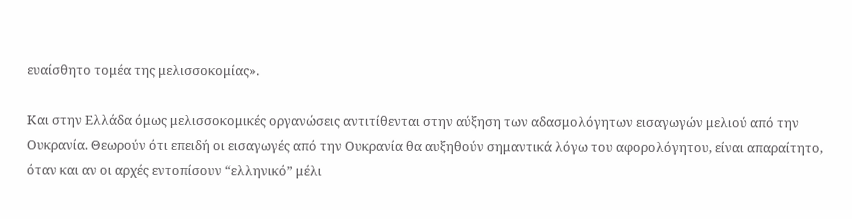ευαίσθητο τομέα της μελισσοκομίας».

Και στην Ελλάδα όμως μελισσοκομικές οργανώσεις αντιτίθενται στην αύξηση των αδασμολόγητων εισαγωγών μελιού από την Ουκρανία. Θεωρούν ότι επειδή οι εισαγωγές από την Ουκρανία θα αυξηθούν σημαντικά λόγω του αφορολόγητου, είναι απαραίτητο, όταν και αν οι αρχές εντοπίσουν “ελληνικό” μέλι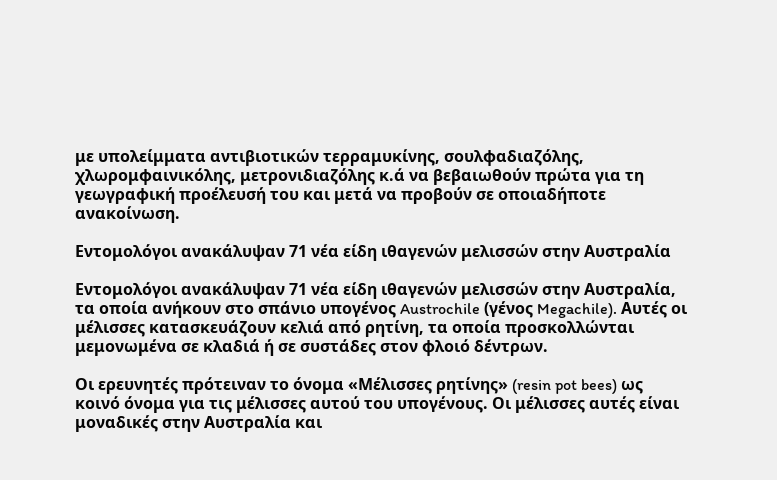με υπολείμματα αντιβιοτικών τερραμυκίνης, σουλφαδιαζόλης, χλωρομφαινικόλης, μετρονιδιαζόλης κ.ά να βεβαιωθούν πρώτα για τη γεωγραφική προέλευσή του και μετά να προβούν σε οποιαδήποτε ανακοίνωση.

Εντομολόγοι ανακάλυψαν 71 νέα είδη ιθαγενών μελισσών στην Αυστραλία

Εντομολόγοι ανακάλυψαν 71 νέα είδη ιθαγενών μελισσών στην Αυστραλία, τα οποία ανήκουν στο σπάνιο υπογένος Austrochile (γένος Megachile). Αυτές οι μέλισσες κατασκευάζουν κελιά από ρητίνη, τα οποία προσκολλώνται μεμονωμένα σε κλαδιά ή σε συστάδες στον φλοιό δέντρων.

Οι ερευνητές πρότειναν το όνομα «Μέλισσες ρητίνης» (resin pot bees) ως κοινό όνομα για τις μέλισσες αυτού του υπογένους. Οι μέλισσες αυτές είναι μοναδικές στην Αυστραλία και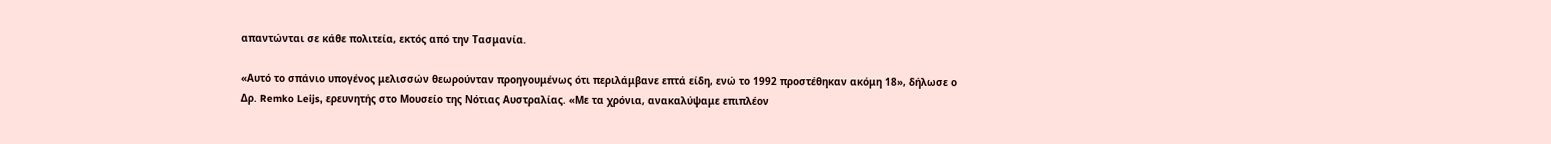απαντώνται σε κάθε πολιτεία, εκτός από την Τασμανία.

«Αυτό το σπάνιο υπογένος μελισσών θεωρούνταν προηγουμένως ότι περιλάμβανε επτά είδη, ενώ το 1992 προστέθηκαν ακόμη 18», δήλωσε ο Δρ. Remko Leijs, ερευνητής στο Μουσείο της Νότιας Αυστραλίας. «Με τα χρόνια, ανακαλύψαμε επιπλέον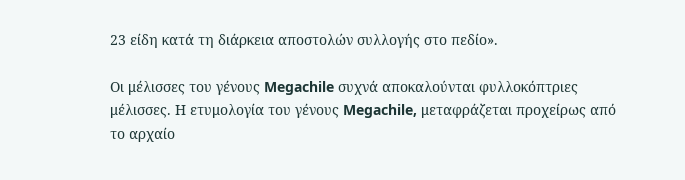23 είδη κατά τη διάρκεια αποστολών συλλογής στο πεδίο».

Οι μέλισσες του γένους Megachile συχνά αποκαλούνται φυλλοκόπτριες μέλισσες. Η ετυμολογία του γένους Megachile, μεταφράζεται προχείρως από το αρχαίο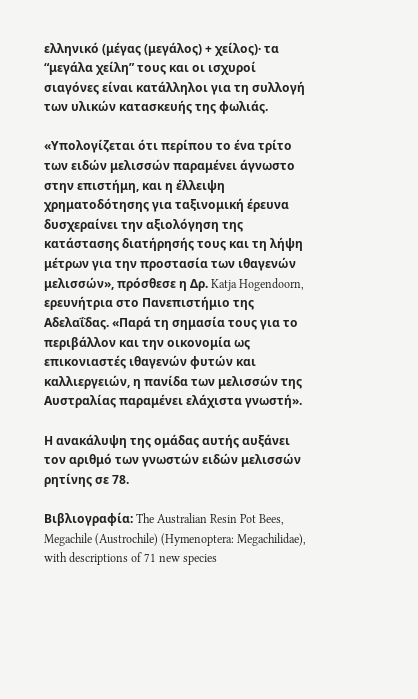ελληνικό (μέγας (μεγάλος) + χείλος)· τα “μεγάλα χείλη” τους και οι ισχυροί σιαγόνες είναι κατάλληλοι για τη συλλογή των υλικών κατασκευής της φωλιάς.

«Υπολογίζεται ότι περίπου το ένα τρίτο των ειδών μελισσών παραμένει άγνωστο στην επιστήμη, και η έλλειψη χρηματοδότησης για ταξινομική έρευνα δυσχεραίνει την αξιολόγηση της κατάστασης διατήρησής τους και τη λήψη μέτρων για την προστασία των ιθαγενών μελισσών», πρόσθεσε η Δρ. Katja Hogendoorn, ερευνήτρια στο Πανεπιστήμιο της Αδελαΐδας. «Παρά τη σημασία τους για το περιβάλλον και την οικονομία ως επικονιαστές ιθαγενών φυτών και καλλιεργειών, η πανίδα των μελισσών της Αυστραλίας παραμένει ελάχιστα γνωστή».

Η ανακάλυψη της ομάδας αυτής αυξάνει τον αριθμό των γνωστών ειδών μελισσών ρητίνης σε 78.

Βιβλιογραφία: The Australian Resin Pot Bees, Megachile (Austrochile) (Hymenoptera: Megachilidae), with descriptions of 71 new species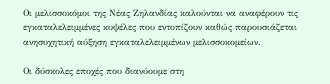Οι μελισσοκόμοι της Νέας Ζηλανδίας καλούνται να αναφέρουν τις εγκαταλελειμμένες κυψέλες που εντοπίζουν καθώς παρουσιάζεται ανησυχητική αύξηση εγκαταλελειμμένων μελισσοκομείων.

Οι δύσκολες εποχές που διανύουμε στη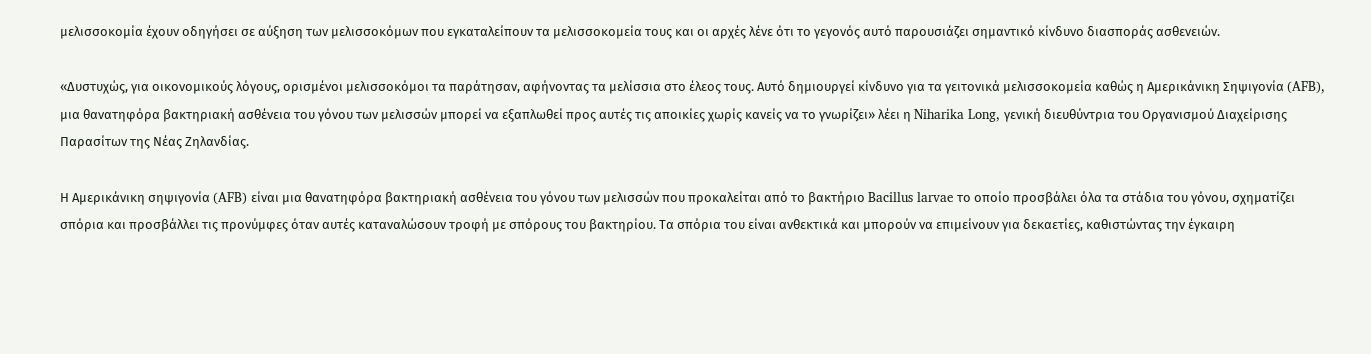μελισσοκομία έχουν οδηγήσει σε αύξηση των μελισσοκόμων που εγκαταλείπουν τα μελισσοκομεία τους και οι αρχές λένε ότι το γεγονός αυτό παρουσιάζει σημαντικό κίνδυνο διασποράς ασθενειών.

«Δυστυχώς, για οικονομικούς λόγους, ορισμένοι μελισσοκόμοι τα παράτησαν, αφήνοντας τα μελίσσια στο έλεος τους. Αυτό δημιουργεί κίνδυνο για τα γειτονικά μελισσοκομεία καθώς η Αμερικάνικη Σηψιγονία (AFB), μια θανατηφόρα βακτηριακή ασθένεια του γόνου των μελισσών μπορεί να εξαπλωθεί προς αυτές τις αποικίες χωρίς κανείς να το γνωρίζει» λέει η Niharika Long, γενική διευθύντρια του Οργανισμού Διαχείρισης Παρασίτων της Νέας Ζηλανδίας.

Η Αμερικάνικη σηψιγονία (AFB) είναι μια θανατηφόρα βακτηριακή ασθένεια του γόνου των μελισσών που προκαλείται από το βακτήριο Bacillus larvae το οποίο προσβάλει όλα τα στάδια του γόνου, σχηματίζει σπόρια και προσβάλλει τις προνύμφες όταν αυτές καταναλώσουν τροφή με σπόρους του βακτηρίου. Τα σπόρια του είναι ανθεκτικά και μπορούν να επιμείνουν για δεκαετίες, καθιστώντας την έγκαιρη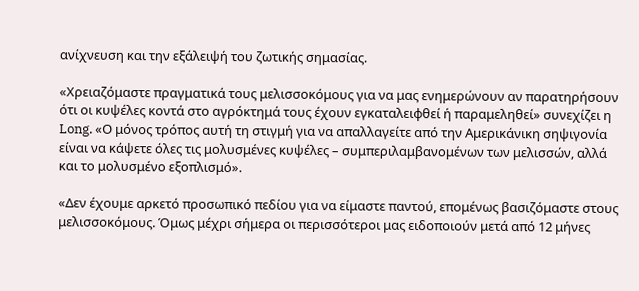ανίχνευση και την εξάλειψή του ζωτικής σημασίας.

«Χρειαζόμαστε πραγματικά τους μελισσοκόμους για να μας ενημερώνουν αν παρατηρήσουν ότι οι κυψέλες κοντά στο αγρόκτημά τους έχουν εγκαταλειφθεί ή παραμεληθεί» συνεχίζει η Long. «Ο μόνος τρόπος αυτή τη στιγμή για να απαλλαγείτε από την Αμερικάνικη σηψιγονία είναι να κάψετε όλες τις μολυσμένες κυψέλες – συμπεριλαμβανομένων των μελισσών, αλλά και το μολυσμένο εξοπλισμό».

«Δεν έχουμε αρκετό προσωπικό πεδίου για να είμαστε παντού, επομένως βασιζόμαστε στους μελισσοκόμους. Όμως μέχρι σήμερα οι περισσότεροι μας ειδοποιούν μετά από 12 μήνες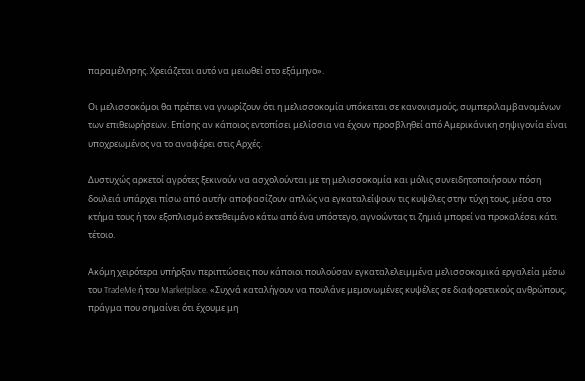παραμέλησης. Χρειάζεται αυτό να μειωθεί στο εξάμηνο».

Οι μελισσοκόμοι θα πρέπει να γνωρίζουν ότι η μελισσοκομία υπόκειται σε κανονισμούς, συμπεριλαμβανομένων των επιθεωρήσεων. Επίσης αν κάποιος εντοπίσει μελίσσια να έχουν προσβληθεί από Αμερικάνικη σηψιγονία είναι υποχρεωμένος να το αναφέρει στις Αρχές.

Δυστυχώς αρκετοί αγρότες ξεκινούν να ασχολούνται με τη μελισσοκομία και μόλις συνειδητοποιήσουν πόση δουλειά υπάρχει πίσω από αυτήν αποφασίζουν απλώς να εγκαταλείψουν τις κυψέλες στην τύχη τους, μέσα στο κτήμα τους ή τον εξοπλισμό εκτεθειμένο κάτω από ένα υπόστεγο, αγνοώντας τι ζημιά μπορεί να προκαλέσει κάτι τέτοιο.

Ακόμη χειρότερα υπήρξαν περιπτώσεις που κάποιοι πουλούσαν εγκαταλελειμμένα μελισσοκομικά εργαλεία μέσω του TradeMe ή του Marketplace. «Συχνά καταλήγουν να πουλάνε μεμονωμένες κυψέλες σε διαφορετικούς ανθρώπους, πράγμα που σημαίνει ότι έχουμε μη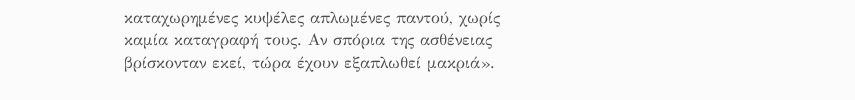καταχωρημένες κυψέλες απλωμένες παντού, χωρίς καμία καταγραφή τους. Αν σπόρια της ασθένειας βρίσκονταν εκεί, τώρα έχουν εξαπλωθεί μακριά».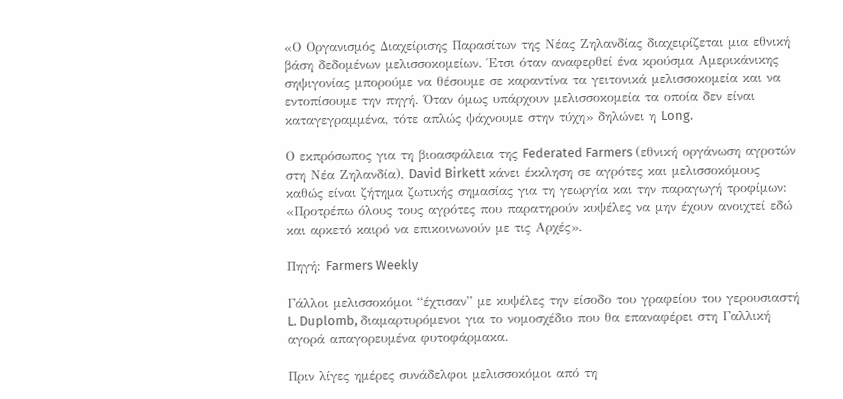«Ο Οργανισμός Διαχείρισης Παρασίτων της Νέας Ζηλανδίας διαχειρίζεται μια εθνική βάση δεδομένων μελισσοκομείων. Έτσι όταν αναφερθεί ένα κρούσμα Αμερικάνικης σηψιγονίας μπορούμε να θέσουμε σε καραντίνα τα γειτονικά μελισσοκομεία και να εντοπίσουμε την πηγή. Όταν όμως υπάρχουν μελισσοκομεία τα οποία δεν είναι καταγεγραμμένα, τότε απλώς ψάχνουμε στην τύχη» δηλώνει η Long.

Ο εκπρόσωπος για τη βιοασφάλεια της Federated Farmers (εθνική οργάνωση αγροτών στη Νέα Ζηλανδία), David Birkett κάνει έκκληση σε αγρότες και μελισσοκόμους καθώς είναι ζήτημα ζωτικής σημασίας για τη γεωργία και την παραγωγή τροφίμων: «Προτρέπω όλους τους αγρότες που παρατηρούν κυψέλες να μην έχουν ανοιχτεί εδώ και αρκετό καιρό να επικοινωνούν με τις Αρχές».

Πηγή: Farmers Weekly

Γάλλοι μελισσοκόμοι “έχτισαν” με κυψέλες την είσοδο του γραφείου του γερουσιαστή L. Duplomb, διαμαρτυρόμενοι για το νομοσχέδιο που θα επαναφέρει στη Γαλλική αγορά απαγορευμένα φυτοφάρμακα.

Πριν λίγες ημέρες συνάδελφοι μελισσοκόμοι από τη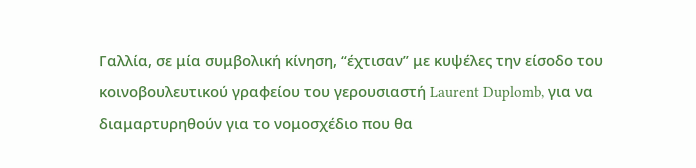Γαλλία, σε μία συμβολική κίνηση, “έχτισαν” με κυψέλες την είσοδο του κοινοβουλευτικού γραφείου του γερουσιαστή Laurent Duplomb, για να διαμαρτυρηθούν για το νομοσχέδιο που θα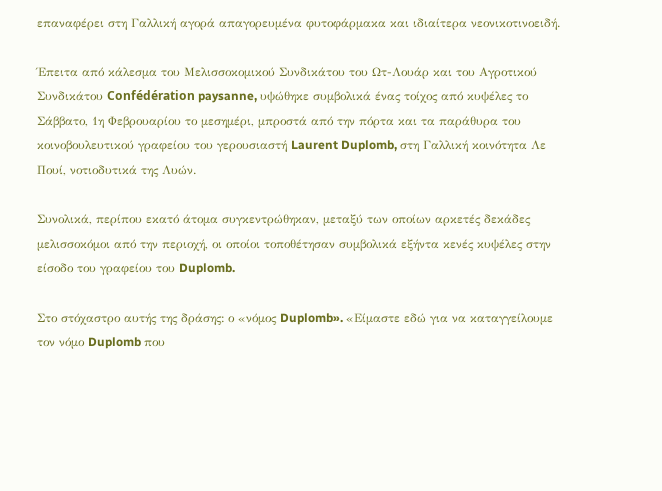επαναφέρει στη Γαλλική αγορά απαγορευμένα φυτοφάρμακα και ιδιαίτερα νεονικοτινοειδή.

Έπειτα από κάλεσμα του Μελισσοκομικού Συνδικάτου του Ωτ-Λουάρ και του Αγροτικού Συνδικάτου Confédération paysanne, υψώθηκε συμβολικά ένας τοίχος από κυψέλες το Σάββατο, 1η Φεβρουαρίου το μεσημέρι, μπροστά από την πόρτα και τα παράθυρα του κοινοβουλευτικού γραφείου του γερουσιαστή Laurent Duplomb, στη Γαλλική κοινότητα Λε Πουί, νοτιοδυτικά της Λυών.

Συνολικά, περίπου εκατό άτομα συγκεντρώθηκαν, μεταξύ των οποίων αρκετές δεκάδες μελισσοκόμοι από την περιοχή, οι οποίοι τοποθέτησαν συμβολικά εξήντα κενές κυψέλες στην είσοδο του γραφείου του Duplomb.

Στο στόχαστρο αυτής της δράσης: ο «νόμος Duplomb». «Είμαστε εδώ για να καταγγείλουμε τον νόμο Duplomb που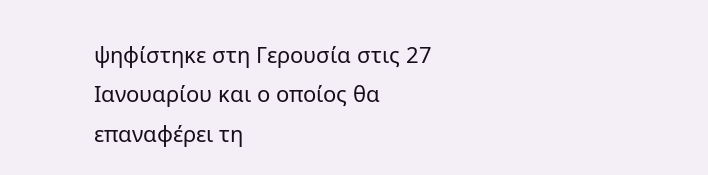ψηφίστηκε στη Γερουσία στις 27 Ιανουαρίου και ο οποίος θα επαναφέρει τη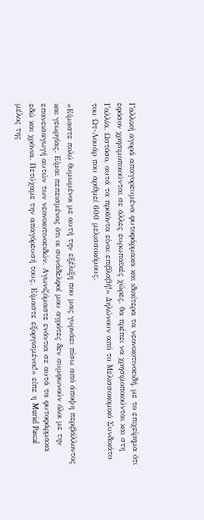Γαλλική αγορά απαγορευμένα φυτοφάρμακα και ιδιαίτερα τα νεονικοτινοειδή, με το επιχείρημα ότι εφόσον χρησιμοποιούνται σε άλλες ευρωπαϊκές χώρες, θα πρέπει να χρησιμοποιούνται και στη Γαλλία. Ωστόσο, αυτά τα προϊόντα είναι επιβλαβή!» Δηλώνουν από το Μελισσοκομικό Συνδικάτο του Ωτ-Λουάρ που αριθμεί 600 μελισσοκόμους.

«Είμαστε πολύ θυμωμένοι με αυτή την εξέλιξη που μας γυρνάει πίσω από άποψη περιβάλλοντος και γεωργίας. Είμαι πεπεισμένος ότι οι συνάδελφοί μου αγρότες δεν συμφωνούν όλοι με την επανεισαγωγή αυτών των νεονικοτινοειδών. Αγωνιζόμαστε ενάντια σε αυτά τα φυτοφάρμακα εδώ και χρόνια. Πετύχαμε την απαγόρευσή τους. Είμαστε εξοργισμένοι!» είπε η Muriel Pascal μέλος της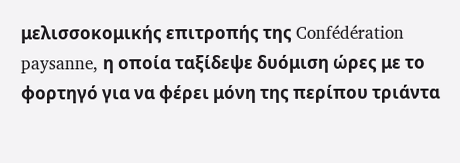μελισσοκομικής επιτροπής της Confédération paysanne, η οποία ταξίδεψε δυόμιση ώρες με το φορτηγό για να φέρει μόνη της περίπου τριάντα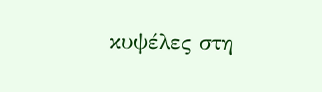κυψέλες στη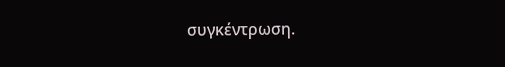συγκέντρωση.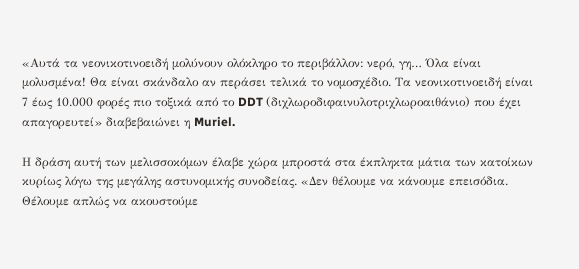«Αυτά τα νεονικοτινοειδή μολύνουν ολόκληρο το περιβάλλον: νερό, γη… Όλα είναι μολυσμένα! Θα είναι σκάνδαλο αν περάσει τελικά το νομοσχέδιο. Τα νεονικοτινοειδή είναι 7 έως 10.000 φορές πιο τοξικά από το DDT (διχλωροδιφαινυλοτριχλωροαιθάνιο) που έχει απαγορευτεί» διαβεβαιώνει η Muriel.

Η δράση αυτή των μελισσοκόμων έλαβε χώρα μπροστά στα έκπληκτα μάτια των κατοίκων κυρίως λόγω της μεγάλης αστυνομικής συνοδείας. «Δεν θέλουμε να κάνουμε επεισόδια. Θέλουμε απλώς να ακουστούμε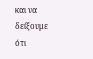και να δείξουμε ότι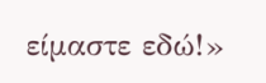είμαστε εδώ!»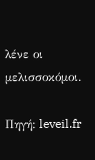λένε οι μελισσοκόμοι.

Πηγή: leveil.fr